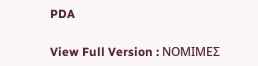PDA

View Full Version : ΝΟΜΙΜΕΣ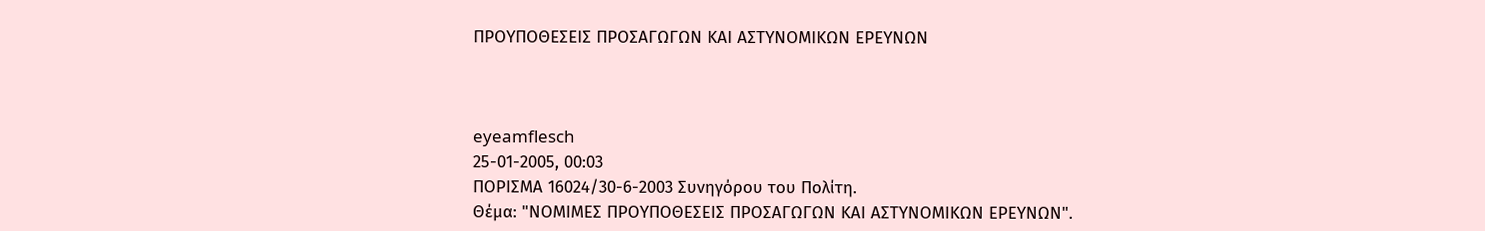ΠΡΟΥΠΟΘΕΣΕΙΣ ΠΡΟΣΑΓΩΓΩΝ ΚΑΙ ΑΣΤΥΝΟΜΙΚΩΝ ΕΡΕΥΝΩΝ



eyeamflesch
25-01-2005, 00:03
ΠΟΡΙΣΜΑ 16024/30-6-2003 Συνηγόρου του Πολίτη.
Θέμα: "ΝΟΜΙΜΕΣ ΠΡΟΥΠΟΘΕΣΕΙΣ ΠΡΟΣΑΓΩΓΩΝ ΚΑΙ ΑΣΤΥΝΟΜΙΚΩΝ ΕΡΕΥΝΩΝ".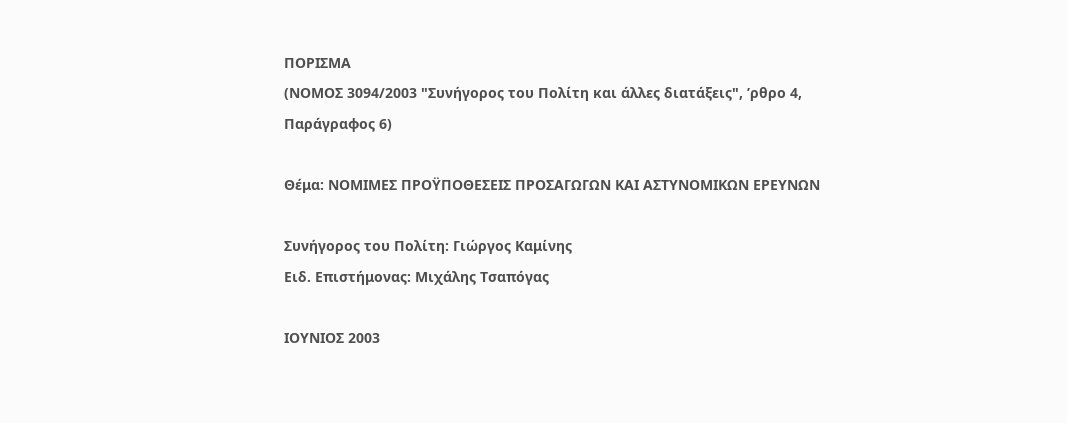ΠΟΡΙΣΜΑ
(ΝΟΜΟΣ 3094/2003 "Συνήγορος του Πολίτη και άλλες διατάξεις", ʼρθρο 4,
Παράγραφος 6)

Θέμα: ΝΟΜΙΜΕΣ ΠΡΟΫΠΟΘΕΣΕΙΣ ΠΡΟΣΑΓΩΓΩΝ ΚΑΙ ΑΣΤΥΝΟΜΙΚΩΝ ΕΡΕΥΝΩΝ

Συνήγορος του Πολίτη: Γιώργος Καμίνης
Ειδ. Επιστήμονας: Μιχάλης Τσαπόγας

ΙΟΥΝΙΟΣ 2003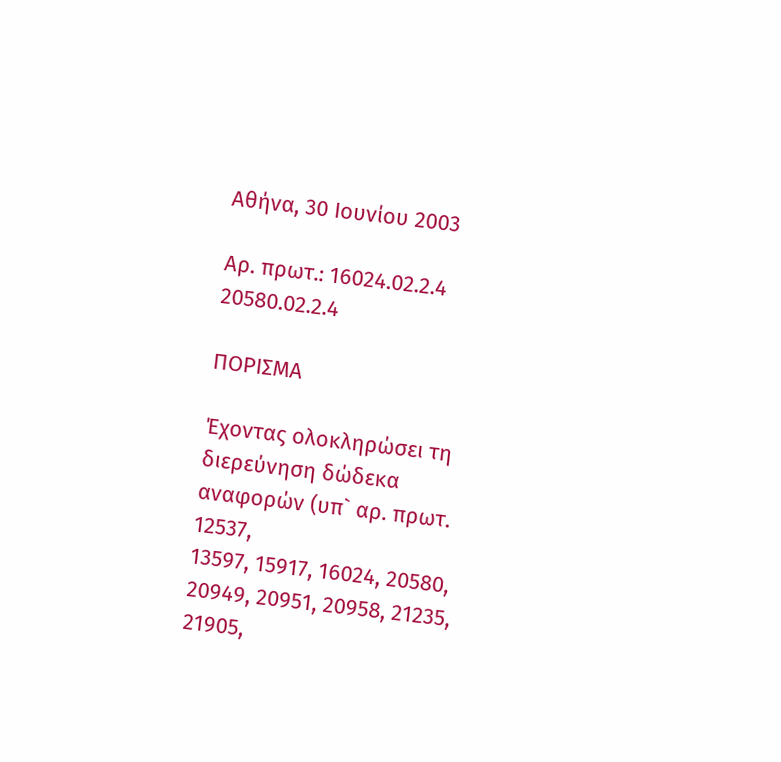Αθήνα, 30 Ιουνίου 2003

Αρ. πρωτ.: 16024.02.2.4
20580.02.2.4

ΠΟΡΙΣΜΑ

Έχοντας ολοκληρώσει τη διερεύνηση δώδεκα αναφορών (υπ` αρ. πρωτ. 12537,
13597, 15917, 16024, 20580, 20949, 20951, 20958, 21235, 21905,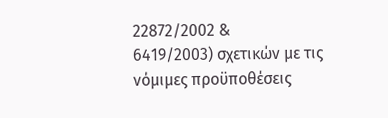22872/2002 &
6419/2003) σχετικών με τις νόμιμες προϋποθέσεις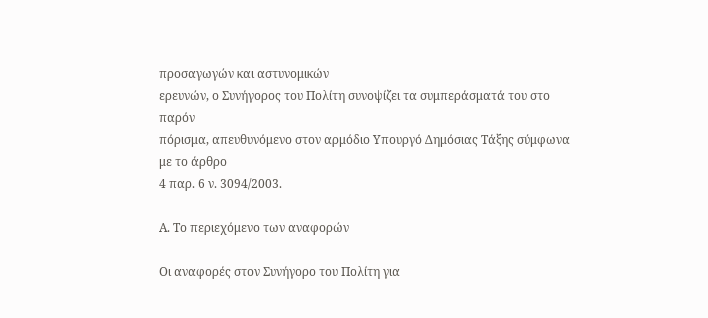προσαγωγών και αστυνομικών
ερευνών, ο Συνήγορος του Πολίτη συνοψίζει τα συμπεράσματά του στο παρόν
πόρισμα, απευθυνόμενο στον αρμόδιο Υπουργό Δημόσιας Τάξης σύμφωνα με το άρθρο
4 παρ. 6 ν. 3094/2003.

Α. Το περιεχόμενο των αναφορών

Οι αναφορές στον Συνήγορο του Πολίτη για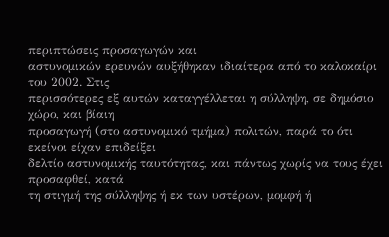περιπτώσεις προσαγωγών και
αστυνομικών ερευνών αυξήθηκαν ιδιαίτερα από το καλοκαίρι του 2002. Στις
περισσότερες εξ αυτών καταγγέλλεται η σύλληψη, σε δημόσιο χώρο, και βίαιη
προσαγωγή (στο αστυνομικό τμήμα) πολιτών, παρά το ότι εκείνοι είχαν επιδείξει
δελτίο αστυνομικής ταυτότητας, και πάντως χωρίς να τους έχει προσαφθεί, κατά
τη στιγμή της σύλληψης ή εκ των υστέρων, μομφή ή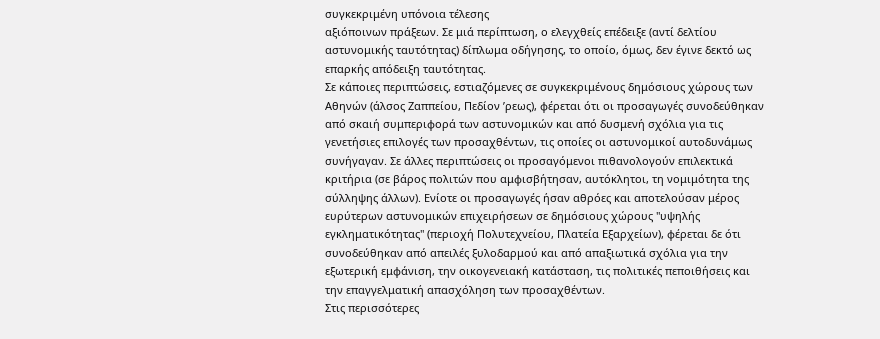συγκεκριμένη υπόνοια τέλεσης
αξιόποινων πράξεων. Σε μιά περίπτωση, ο ελεγχθείς επέδειξε (αντί δελτίου
αστυνομικής ταυτότητας) δίπλωμα οδήγησης, το οποίο, όμως, δεν έγινε δεκτό ως
επαρκής απόδειξη ταυτότητας.
Σε κάποιες περιπτώσεις, εστιαζόμενες σε συγκεκριμένους δημόσιους χώρους των
Αθηνών (άλσος Ζαππείου, Πεδίον ʼρεως), φέρεται ότι οι προσαγωγές συνοδεύθηκαν
από σκαιή συμπεριφορά των αστυνομικών και από δυσμενή σχόλια για τις
γενετήσιες επιλογές των προσαχθέντων, τις οποίες οι αστυνομικοί αυτοδυνάμως
συνήγαγαν. Σε άλλες περιπτώσεις οι προσαγόμενοι πιθανολογούν επιλεκτικά
κριτήρια (σε βάρος πολιτών που αμφισβήτησαν, αυτόκλητοι, τη νομιμότητα της
σύλληψης άλλων). Ενίοτε οι προσαγωγές ήσαν αθρόες και αποτελούσαν μέρος
ευρύτερων αστυνομικών επιχειρήσεων σε δημόσιους χώρους "υψηλής
εγκληματικότητας" (περιοχή Πολυτεχνείου, Πλατεία Εξαρχείων), φέρεται δε ότι
συνοδεύθηκαν από απειλές ξυλοδαρμού και από απαξιωτικά σχόλια για την
εξωτερική εμφάνιση, την οικογενειακή κατάσταση, τις πολιτικές πεποιθήσεις και
την επαγγελματική απασχόληση των προσαχθέντων.
Στις περισσότερες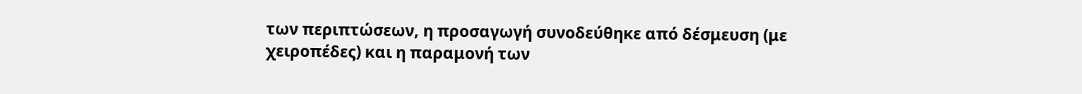των περιπτώσεων, η προσαγωγή συνοδεύθηκε από δέσμευση (με
χειροπέδες) και η παραμονή των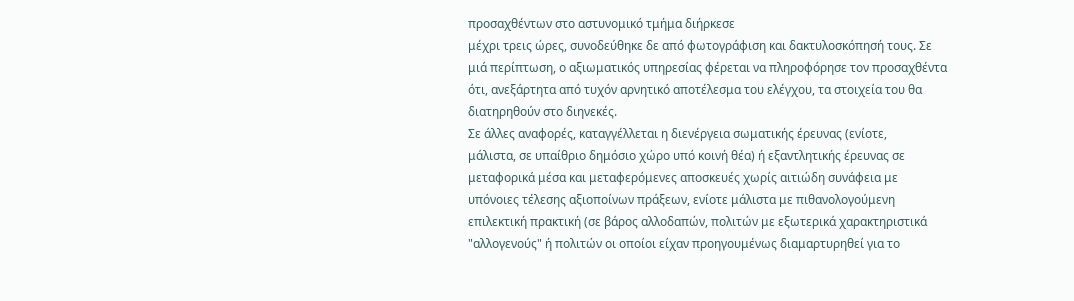προσαχθέντων στο αστυνομικό τμήμα διήρκεσε
μέχρι τρεις ώρες, συνοδεύθηκε δε από φωτογράφιση και δακτυλοσκόπησή τους. Σε
μιά περίπτωση, ο αξιωματικός υπηρεσίας φέρεται να πληροφόρησε τον προσαχθέντα
ότι, ανεξάρτητα από τυχόν αρνητικό αποτέλεσμα του ελέγχου, τα στοιχεία του θα
διατηρηθούν στο διηνεκές.
Σε άλλες αναφορές, καταγγέλλεται η διενέργεια σωματικής έρευνας (ενίοτε,
μάλιστα, σε υπαίθριο δημόσιο χώρο υπό κοινή θέα) ή εξαντλητικής έρευνας σε
μεταφορικά μέσα και μεταφερόμενες αποσκευές χωρίς αιτιώδη συνάφεια με
υπόνοιες τέλεσης αξιοποίνων πράξεων, ενίοτε μάλιστα με πιθανολογούμενη
επιλεκτική πρακτική (σε βάρος αλλοδαπών, πολιτών με εξωτερικά χαρακτηριστικά
"αλλογενούς" ή πολιτών οι οποίοι είχαν προηγουμένως διαμαρτυρηθεί για το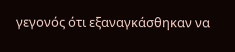γεγονός ότι εξαναγκάσθηκαν να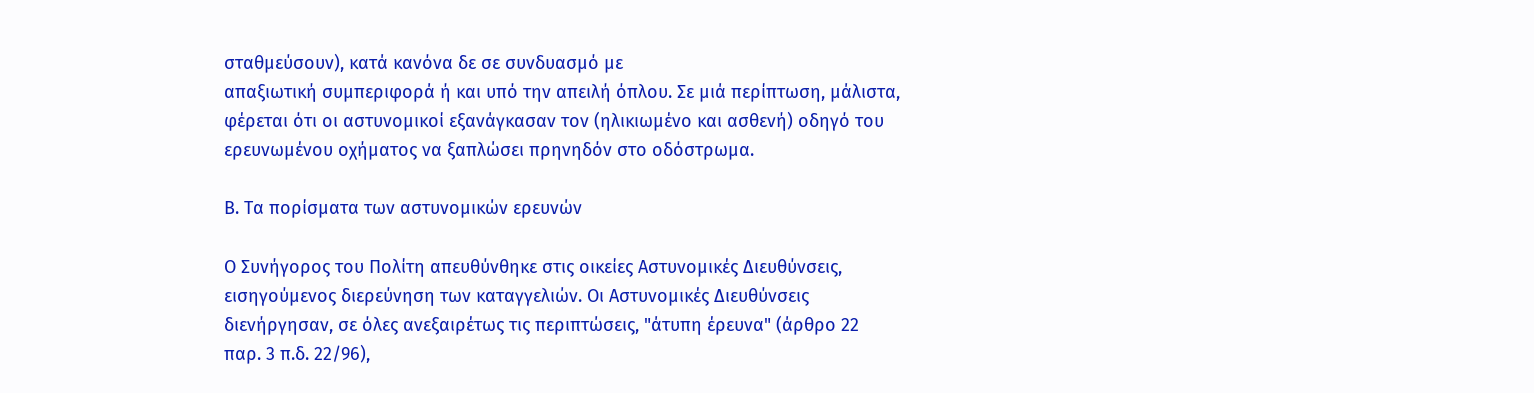σταθμεύσουν), κατά κανόνα δε σε συνδυασμό με
απαξιωτική συμπεριφορά ή και υπό την απειλή όπλου. Σε μιά περίπτωση, μάλιστα,
φέρεται ότι οι αστυνομικοί εξανάγκασαν τον (ηλικιωμένο και ασθενή) οδηγό του
ερευνωμένου οχήματος να ξαπλώσει πρηνηδόν στο οδόστρωμα.

Β. Τα πορίσματα των αστυνομικών ερευνών

Ο Συνήγορος του Πολίτη απευθύνθηκε στις οικείες Αστυνομικές Διευθύνσεις,
εισηγούμενος διερεύνηση των καταγγελιών. Οι Αστυνομικές Διευθύνσεις
διενήργησαν, σε όλες ανεξαιρέτως τις περιπτώσεις, "άτυπη έρευνα" (άρθρο 22
παρ. 3 π.δ. 22/96),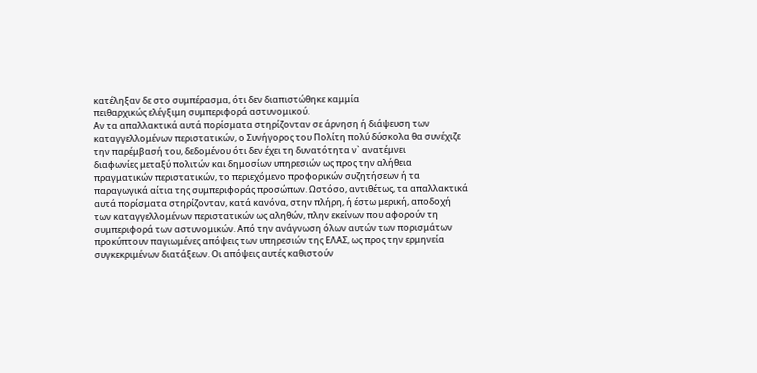κατέληξαν δε στο συμπέρασμα, ότι δεν διαπιστώθηκε καμμία
πειθαρχικώς ελέγξιμη συμπεριφορά αστυνομικού.
Αν τα απαλλακτικά αυτά πορίσματα στηρίζονταν σε άρνηση ή διάψευση των
καταγγελλομένων περιστατικών, ο Συνήγορος του Πολίτη πολύ δύσκολα θα συνέχιζε
την παρέμβασή του, δεδομένου ότι δεν έχει τη δυνατότητα ν` ανατέμνει
διαφωνίες μεταξύ πολιτών και δημοσίων υπηρεσιών ως προς την αλήθεια
πραγματικών περιστατικών, το περιεχόμενο προφορικών συζητήσεων ή τα
παραγωγικά αίτια της συμπεριφοράς προσώπων. Ωστόσο, αντιθέτως, τα απαλλακτικά
αυτά πορίσματα στηρίζονταν, κατά κανόνα, στην πλήρη, ή έστω μερική, αποδοχή
των καταγγελλομένων περιστατικών ως αληθών, πλην εκείνων που αφορούν τη
συμπεριφορά των αστυνομικών. Από την ανάγνωση όλων αυτών των πορισμάτων
προκύπτουν παγιωμένες απόψεις των υπηρεσιών της ΕΛΑΣ, ως προς την ερμηνεία
συγκεκριμένων διατάξεων. Οι απόψεις αυτές καθιστούν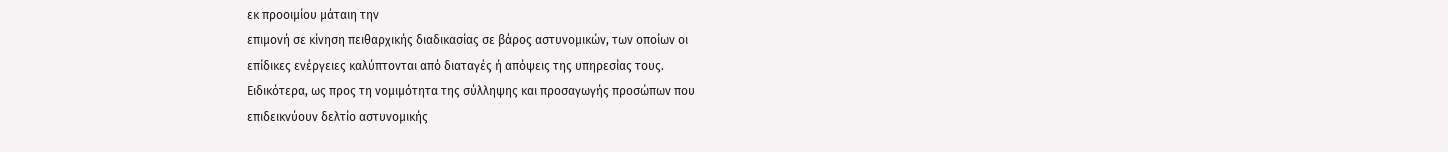εκ προοιμίου μάταιη την
επιμονή σε κίνηση πειθαρχικής διαδικασίας σε βάρος αστυνομικών, των οποίων οι
επίδικες ενέργειες καλύπτονται από διαταγές ή απόψεις της υπηρεσίας τους.
Ειδικότερα, ως προς τη νομιμότητα της σύλληψης και προσαγωγής προσώπων που
επιδεικνύουν δελτίο αστυνομικής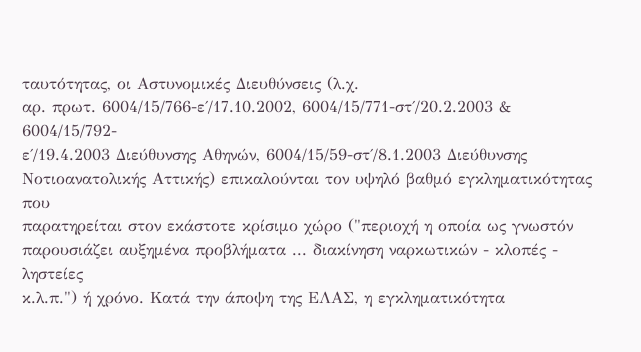ταυτότητας, οι Αστυνομικές Διευθύνσεις (λ.χ.
αρ. πρωτ. 6004/15/766-ε΄/17.10.2002, 6004/15/771-στ΄/20.2.2003 & 6004/15/792-
ε΄/19.4.2003 Διεύθυνσης Αθηνών, 6004/15/59-στ΄/8.1.2003 Διεύθυνσης
Νοτιοανατολικής Αττικής) επικαλούνται τον υψηλό βαθμό εγκληματικότητας που
παρατηρείται στον εκάστοτε κρίσιμο χώρο ("περιοχή η οποία ως γνωστόν
παρουσιάζει αυξημένα προβλήματα ... διακίνηση ναρκωτικών - κλοπές - ληστείες
κ.λ.π.") ή χρόνο. Κατά την άποψη της ΕΛΑΣ, η εγκληματικότητα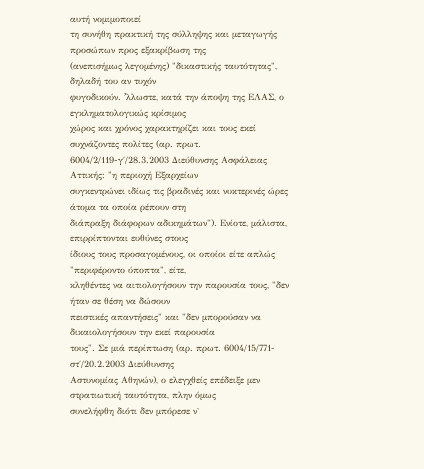αυτή νομιμοποιεί
τη συνήθη πρακτική της σύλληψης και μεταγωγής προσώπων προς εξακρίβωση της
(ανεπισήμως λεγομένης) "δικαστικής ταυτότητας", δηλαδή του αν τυχόν
φυγοδικούν. ʼλλωστε, κατά την άποψη της ΕΛΑΣ, ο εγκληματολογικώς κρίσιμος
χώρος και χρόνος χαρακτηρίζει και τους εκεί συχνάζοντες πολίτες (αρ. πρωτ.
6004/2/119-γ΄/28.3.2003 Διεύθυνσης Ασφάλειας Αττικής: "η περιοχή Εξαρχείων
συγκεντρώνει ιδίως τις βραδινές και νυκτερινές ώρες άτομα τα οποία ρέπουν στη
διάπραξη διάφορων αδικημάτων"). Ενίοτε, μάλιστα, επιρρίπτονται ευθύνες στους
ίδιους τους προσαγομένους, οι οποίοι είτε απλώς "περιφέροντο ύποπτα", είτε,
κληθέντες να αιτιολογήσουν την παρουσία τους, "δεν ήταν σε θέση να δώσουν
πειστικές απαντήσεις" και "δεν μπορούσαν να δικαιολογήσουν την εκεί παρουσία
τους". Σε μιά περίπτωση (αρ. πρωτ. 6004/15/771-στ΄/20.2.2003 Διεύθυνσης
Αστυνομίας Αθηνών), ο ελεγχθείς επέδειξε μεν στρατιωτική ταυτότητα, πλην όμως
συνελήφθη διότι δεν μπόρεσε ν`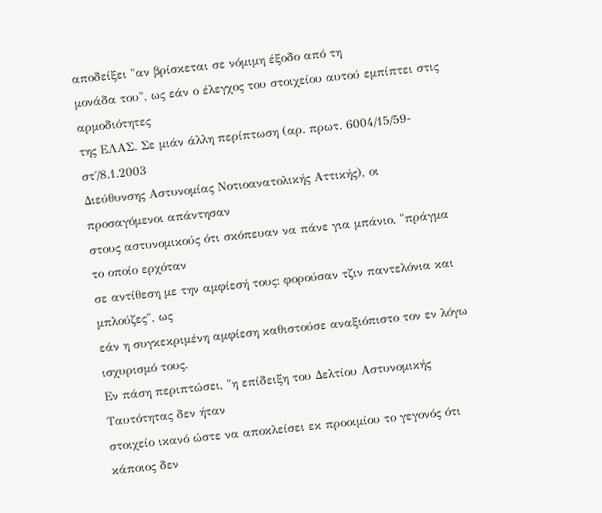αποδείξει "αν βρίσκεται σε νόμιμη έξοδο από τη
μονάδα του", ως εάν ο έλεγχος του στοιχείου αυτού εμπίπτει στις αρμοδιότητες
της ΕΛΑΣ. Σε μιάν άλλη περίπτωση (αρ. πρωτ. 6004/15/59-στ΄/8.1.2003
Διεύθυνσης Αστυνομίας Νοτιοανατολικής Αττικής), οι προσαγόμενοι απάντησαν
στους αστυνομικούς ότι σκόπευαν να πάνε για μπάνιο, "πράγμα το οποίο ερχόταν
σε αντίθεση με την αμφίεσή τους: φορούσαν τζιν παντελόνια και μπλούζες", ως
εάν η συγκεκριμένη αμφίεση καθιστούσε αναξιόπιστο τον εν λόγω ισχυρισμό τους.
Εν πάση περιπτώσει, "η επίδειξη του Δελτίου Αστυνομικής Ταυτότητας δεν ήταν
στοιχείο ικανό ώστε να αποκλείσει εκ προοιμίου το γεγονός ότι κάποιος δεν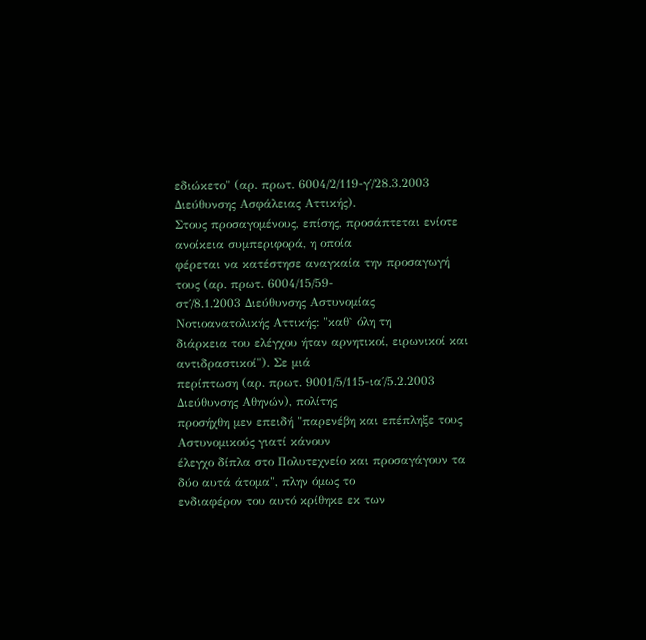εδιώκετο" (αρ. πρωτ. 6004/2/119-γ΄/28.3.2003 Διεύθυνσης Ασφάλειας Αττικής).
Στους προσαγομένους, επίσης, προσάπτεται ενίοτε ανοίκεια συμπεριφορά, η οποία
φέρεται να κατέστησε αναγκαία την προσαγωγή τους (αρ. πρωτ. 6004/15/59-
στ΄/8.1.2003 Διεύθυνσης Αστυνομίας Νοτιοανατολικής Αττικής: "καθ` όλη τη
διάρκεια του ελέγχου ήταν αρνητικοί, ειρωνικοί και αντιδραστικοί"). Σε μιά
περίπτωση (αρ. πρωτ. 9001/5/115-ια΄/5.2.2003 Διεύθυνσης Αθηνών), πολίτης
προσήχθη μεν επειδή "παρενέβη και επέπληξε τους Αστυνομικούς γιατί κάνουν
έλεγχο δίπλα στο Πολυτεχνείο και προσαγάγουν τα δύο αυτά άτομα", πλην όμως το
ενδιαφέρον του αυτό κρίθηκε εκ των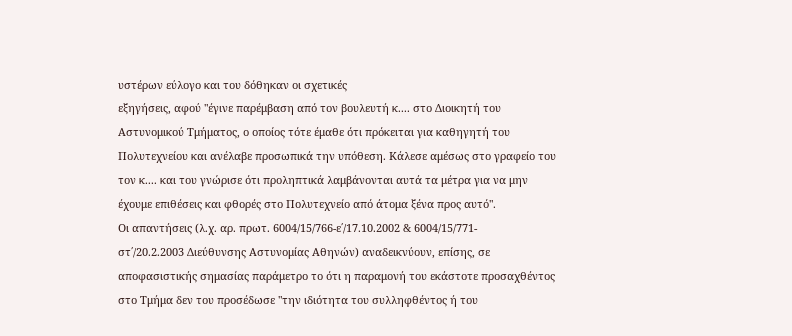υστέρων εύλογο και του δόθηκαν οι σχετικές
εξηγήσεις, αφού "έγινε παρέμβαση από τον βουλευτή κ.... στο Διοικητή του
Αστυνομικού Τμήματος, ο οποίος τότε έμαθε ότι πρόκειται για καθηγητή του
Πολυτεχνείου και ανέλαβε προσωπικά την υπόθεση. Κάλεσε αμέσως στο γραφείο του
τον κ.... και του γνώρισε ότι προληπτικά λαμβάνονται αυτά τα μέτρα για να μην
έχουμε επιθέσεις και φθορές στο Πολυτεχνείο από άτομα ξένα προς αυτό".
Οι απαντήσεις (λ.χ. αρ. πρωτ. 6004/15/766-ε΄/17.10.2002 & 6004/15/771-
στ΄/20.2.2003 Διεύθυνσης Αστυνομίας Αθηνών) αναδεικνύουν, επίσης, σε
αποφασιστικής σημασίας παράμετρο το ότι η παραμονή του εκάστοτε προσαχθέντος
στο Τμήμα δεν του προσέδωσε "την ιδιότητα του συλληφθέντος ή του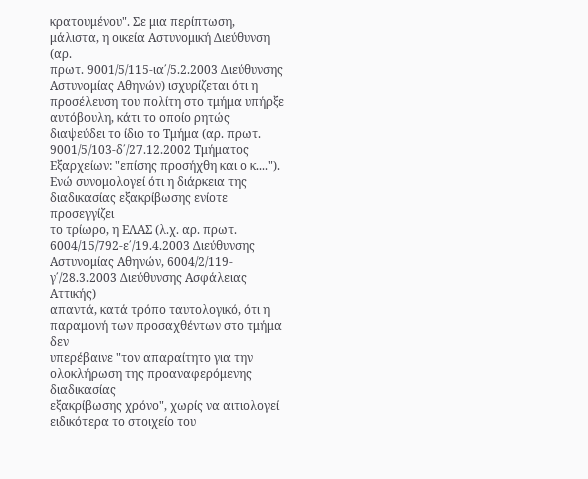κρατουμένου". Σε μια περίπτωση, μάλιστα, η οικεία Αστυνομική Διεύθυνση (αρ.
πρωτ. 9001/5/115-ια΄/5.2.2003 Διεύθυνσης Αστυνομίας Αθηνών) ισχυρίζεται ότι η
προσέλευση του πολίτη στο τμήμα υπήρξε αυτόβουλη, κάτι το οποίο ρητώς
διαψεύδει το ίδιο το Τμήμα (αρ. πρωτ. 9001/5/103-δ΄/27.12.2002 Τμήματος
Εξαρχείων: "επίσης προσήχθη και ο κ....").
Ενώ συνομολογεί ότι η διάρκεια της διαδικασίας εξακρίβωσης ενίοτε προσεγγίζει
το τρίωρο, η ΕΛΑΣ (λ.χ. αρ. πρωτ. 6004/15/792-ε΄/19.4.2003 Διεύθυνσης
Αστυνομίας Αθηνών, 6004/2/119-γ΄/28.3.2003 Διεύθυνσης Ασφάλειας Αττικής)
απαντά, κατά τρόπο ταυτολογικό, ότι η παραμονή των προσαχθέντων στο τμήμα δεν
υπερέβαινε "τον απαραίτητο για την ολοκλήρωση της προαναφερόμενης διαδικασίας
εξακρίβωσης χρόνο", χωρίς να αιτιολογεί ειδικότερα το στοιχείο του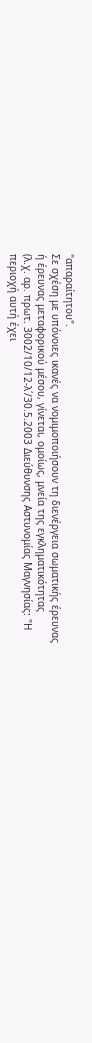"απαραίτητου".
Σε σχέση με υπόνοιες ικανές να νομιμοποιήσουν τη διενέργεια σωματικής έρευνας
ή έρευνας μεταφορικού μέσου, γίνεται, ομοίως, μνεία της εγκληματικότητας
(λ.χ. αρ. πρωτ. 3002/10/12-λ΄/30.5.2003 Διεύθυνσης Αστυνομίας Μαγνησίας: "Η
περιοχή αυτή έχει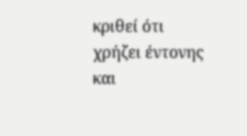κριθεί ότι χρήζει έντονης και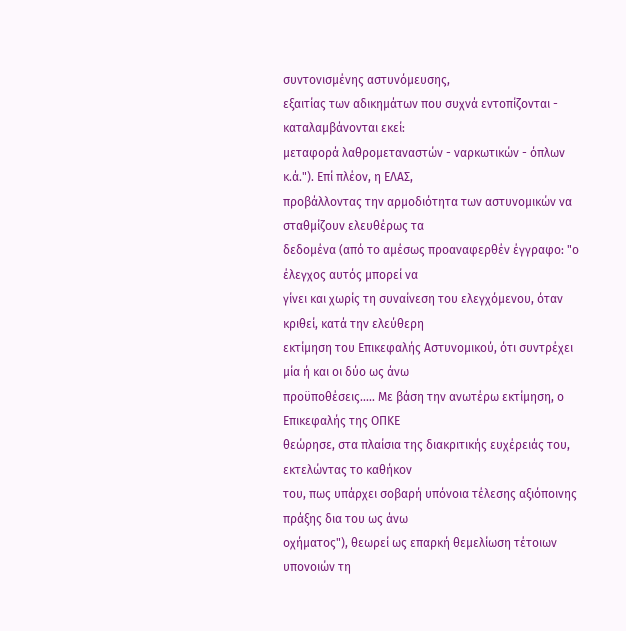συντονισμένης αστυνόμευσης,
εξαιτίας των αδικημάτων που συχνά εντοπίζονται - καταλαμβάνονται εκεί:
μεταφορά λαθρομεταναστών - ναρκωτικών - όπλων κ.ά."). Επί πλέον, η ΕΛΑΣ,
προβάλλοντας την αρμοδιότητα των αστυνομικών να σταθμίζουν ελευθέρως τα
δεδομένα (από το αμέσως προαναφερθέν έγγραφο: "ο έλεγχος αυτός μπορεί να
γίνει και χωρίς τη συναίνεση του ελεγχόμενου, όταν κριθεί, κατά την ελεύθερη
εκτίμηση του Επικεφαλής Αστυνομικού, ότι συντρέχει μία ή και οι δύο ως άνω
προϋποθέσεις..... Με βάση την ανωτέρω εκτίμηση, ο Επικεφαλής της ΟΠΚΕ
θεώρησε, στα πλαίσια της διακριτικής ευχέρειάς του, εκτελώντας το καθήκον
του, πως υπάρχει σοβαρή υπόνοια τέλεσης αξιόποινης πράξης δια του ως άνω
οχήματος"), θεωρεί ως επαρκή θεμελίωση τέτοιων υπονοιών τη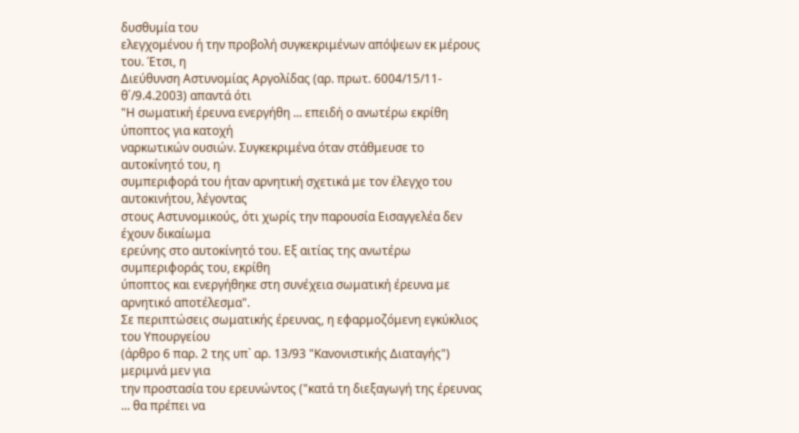δυσθυμία του
ελεγχομένου ή την προβολή συγκεκριμένων απόψεων εκ μέρους του. Έτσι, η
Διεύθυνση Αστυνομίας Αργολίδας (αρ. πρωτ. 6004/15/11-θ΄/9.4.2003) απαντά ότι
"Η σωματική έρευνα ενεργήθη ... επειδή ο ανωτέρω εκρίθη ύποπτος για κατοχή
ναρκωτικών ουσιών. Συγκεκριμένα όταν στάθμευσε το αυτοκίνητό του, η
συμπεριφορά του ήταν αρνητική σχετικά με τον έλεγχο του αυτοκινήτου, λέγοντας
στους Αστυνομικούς, ότι χωρίς την παρουσία Εισαγγελέα δεν έχουν δικαίωμα
ερεύνης στο αυτοκίνητό του. Εξ αιτίας της ανωτέρω συμπεριφοράς του, εκρίθη
ύποπτος και ενεργήθηκε στη συνέχεια σωματική έρευνα με αρνητικό αποτέλεσμα".
Σε περιπτώσεις σωματικής έρευνας, η εφαρμοζόμενη εγκύκλιος του Υπουργείου
(άρθρο 6 παρ. 2 της υπ` αρ. 13/93 "Κανονιστικής Διαταγής") μεριμνά μεν για
την προστασία του ερευνώντος ("κατά τη διεξαγωγή της έρευνας ... θα πρέπει να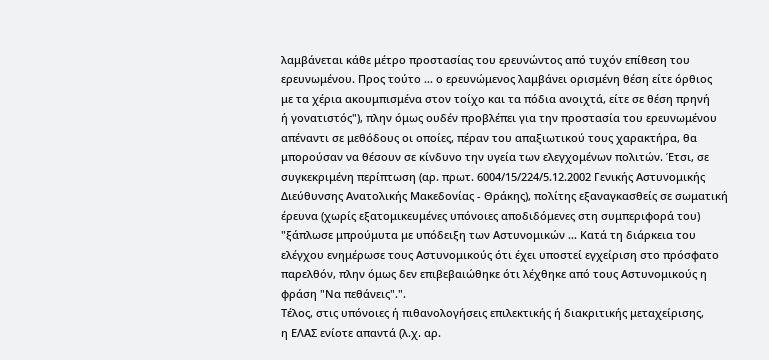λαμβάνεται κάθε μέτρο προστασίας του ερευνώντος από τυχόν επίθεση του
ερευνωμένου. Προς τούτο ... ο ερευνώμενος λαμβάνει ορισμένη θέση είτε όρθιος
με τα χέρια ακουμπισμένα στον τοίχο και τα πόδια ανοιχτά, είτε σε θέση πρηνή
ή γονατιστός"), πλην όμως ουδέν προβλέπει για την προστασία του ερευνωμένου
απέναντι σε μεθόδους οι οποίες, πέραν του απαξιωτικού τους χαρακτήρα, θα
μπορούσαν να θέσουν σε κίνδυνο την υγεία των ελεγχομένων πολιτών. Έτσι, σε
συγκεκριμένη περίπτωση (αρ. πρωτ. 6004/15/224/5.12.2002 Γενικής Αστυνομικής
Διεύθυνσης Ανατολικής Μακεδονίας - Θράκης), πολίτης εξαναγκασθείς σε σωματική
έρευνα (χωρίς εξατομικευμένες υπόνοιες αποδιδόμενες στη συμπεριφορά του)
"ξάπλωσε μπρούμυτα με υπόδειξη των Αστυνομικών ... Κατά τη διάρκεια του
ελέγχου ενημέρωσε τους Αστυνομικούς ότι έχει υποστεί εγχείριση στο πρόσφατο
παρελθόν, πλην όμως δεν επιβεβαιώθηκε ότι λέχθηκε από τους Αστυνομικούς η
φράση "Να πεθάνεις".".
Τέλος, στις υπόνοιες ή πιθανολογήσεις επιλεκτικής ή διακριτικής μεταχείρισης,
η ΕΛΑΣ ενίοτε απαντά (λ.χ. αρ.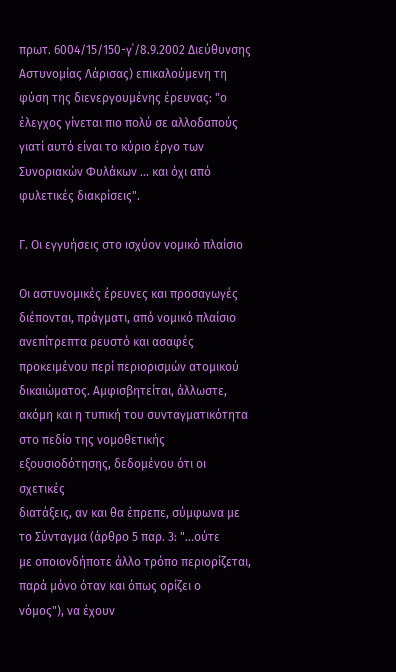πρωτ. 6004/15/150-γ΄/8.9.2002 Διεύθυνσης
Αστυνομίας Λάρισας) επικαλούμενη τη φύση της διενεργουμένης έρευνας: "ο
έλεγχος γίνεται πιο πολύ σε αλλοδαπούς γιατί αυτό είναι το κύριο έργο των
Συνοριακών Φυλάκων ... και όχι από φυλετικές διακρίσεις".

Γ. Οι εγγυήσεις στο ισχύον νομικό πλαίσιο

Οι αστυνομικές έρευνες και προσαγωγές διέπονται, πράγματι, από νομικό πλαίσιο
ανεπίτρεπτα ρευστό και ασαφές προκειμένου περί περιορισμών ατομικού
δικαιώματος. Αμφισβητείται, άλλωστε, ακόμη και η τυπική του συνταγματικότητα
στο πεδίο της νομοθετικής εξουσιοδότησης, δεδομένου ότι οι σχετικές
διατάξεις, αν και θα έπρεπε, σύμφωνα με το Σύνταγμα (άρθρο 5 παρ. 3: "...ούτε
με οποιονδήποτε άλλο τρόπο περιορίζεται, παρά μόνο όταν και όπως ορίζει ο
νόμος"), να έχουν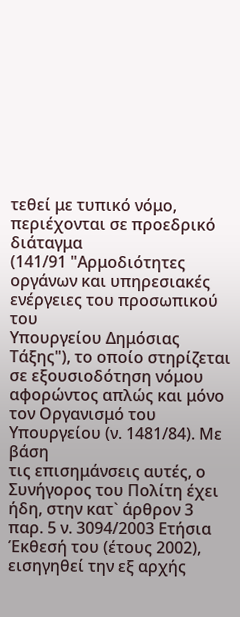τεθεί με τυπικό νόμο, περιέχονται σε προεδρικό διάταγμα
(141/91 "Αρμοδιότητες οργάνων και υπηρεσιακές ενέργειες του προσωπικού του
Υπουργείου Δημόσιας Τάξης"), το οποίο στηρίζεται σε εξουσιοδότηση νόμου
αφορώντος απλώς και μόνο τον Οργανισμό του Υπουργείου (ν. 1481/84). Με βάση
τις επισημάνσεις αυτές, ο Συνήγορος του Πολίτη έχει ήδη, στην κατ` άρθρον 3
παρ. 5 ν. 3094/2003 Ετήσια Έκθεσή του (έτους 2002), εισηγηθεί την εξ αρχής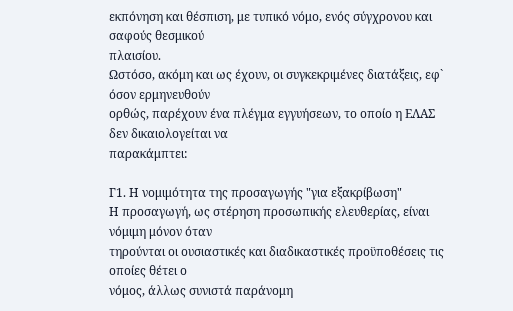εκπόνηση και θέσπιση, με τυπικό νόμο, ενός σύγχρονου και σαφούς θεσμικού
πλαισίου.
Ωστόσο, ακόμη και ως έχουν, οι συγκεκριμένες διατάξεις, εφ` όσον ερμηνευθούν
ορθώς, παρέχουν ένα πλέγμα εγγυήσεων, το οποίο η ΕΛΑΣ δεν δικαιολογείται να
παρακάμπτει:

Γ1. Η νομιμότητα της προσαγωγής "για εξακρίβωση"
Η προσαγωγή, ως στέρηση προσωπικής ελευθερίας, είναι νόμιμη μόνον όταν
τηρούνται οι ουσιαστικές και διαδικαστικές προϋποθέσεις τις οποίες θέτει ο
νόμος, άλλως συνιστά παράνομη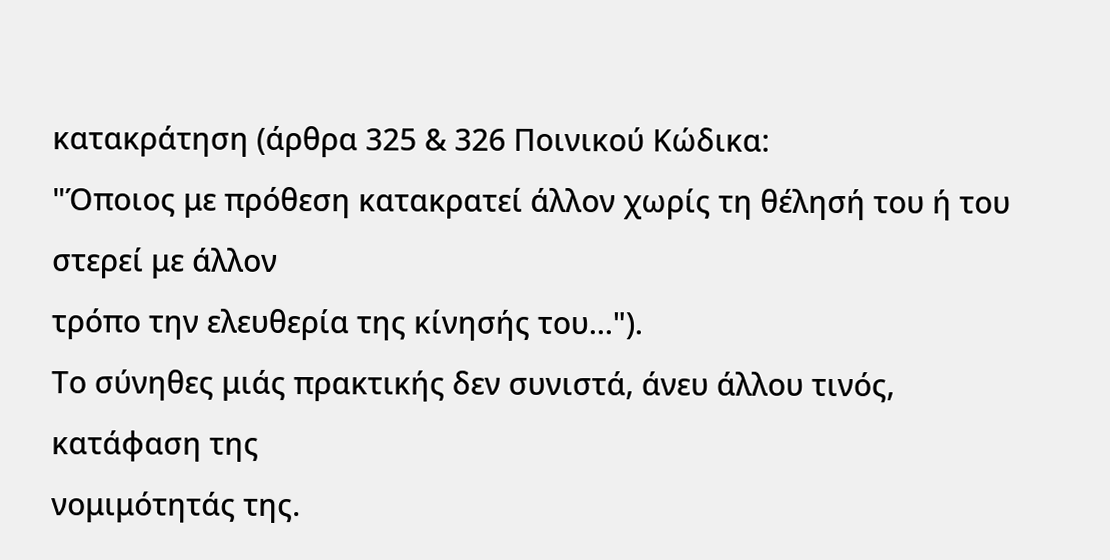κατακράτηση (άρθρα 325 & 326 Ποινικού Κώδικα:
"Όποιος με πρόθεση κατακρατεί άλλον χωρίς τη θέλησή του ή του στερεί με άλλον
τρόπο την ελευθερία της κίνησής του...").
Το σύνηθες μιάς πρακτικής δεν συνιστά, άνευ άλλου τινός, κατάφαση της
νομιμότητάς της.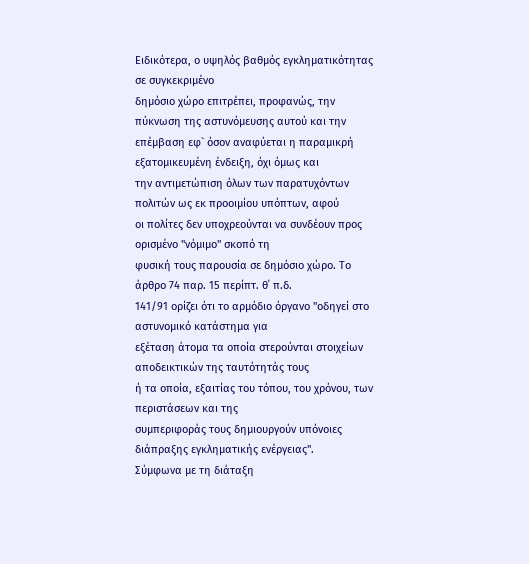Ειδικότερα, ο υψηλός βαθμός εγκληματικότητας σε συγκεκριμένο
δημόσιο χώρο επιτρέπει, προφανώς, την πύκνωση της αστυνόμευσης αυτού και την
επέμβαση εφ` όσον αναφύεται η παραμικρή εξατομικευμένη ένδειξη, όχι όμως και
την αντιμετώπιση όλων των παρατυχόντων πολιτών ως εκ προοιμίου υπόπτων, αφού
οι πολίτες δεν υποχρεούνται να συνδέουν προς ορισμένο "νόμιμο" σκοπό τη
φυσική τους παρουσία σε δημόσιο χώρο. Το άρθρο 74 παρ. 15 περίπτ. θ΄ π.δ.
141/91 ορίζει ότι το αρμόδιο όργανο "οδηγεί στο αστυνομικό κατάστημα για
εξέταση άτομα τα οποία στερούνται στοιχείων αποδεικτικών της ταυτότητάς τους
ή τα οποία, εξαιτίας του τόπου, του χρόνου, των περιστάσεων και της
συμπεριφοράς τους δημιουργούν υπόνοιες διάπραξης εγκληματικής ενέργειας".
Σύμφωνα με τη διάταξη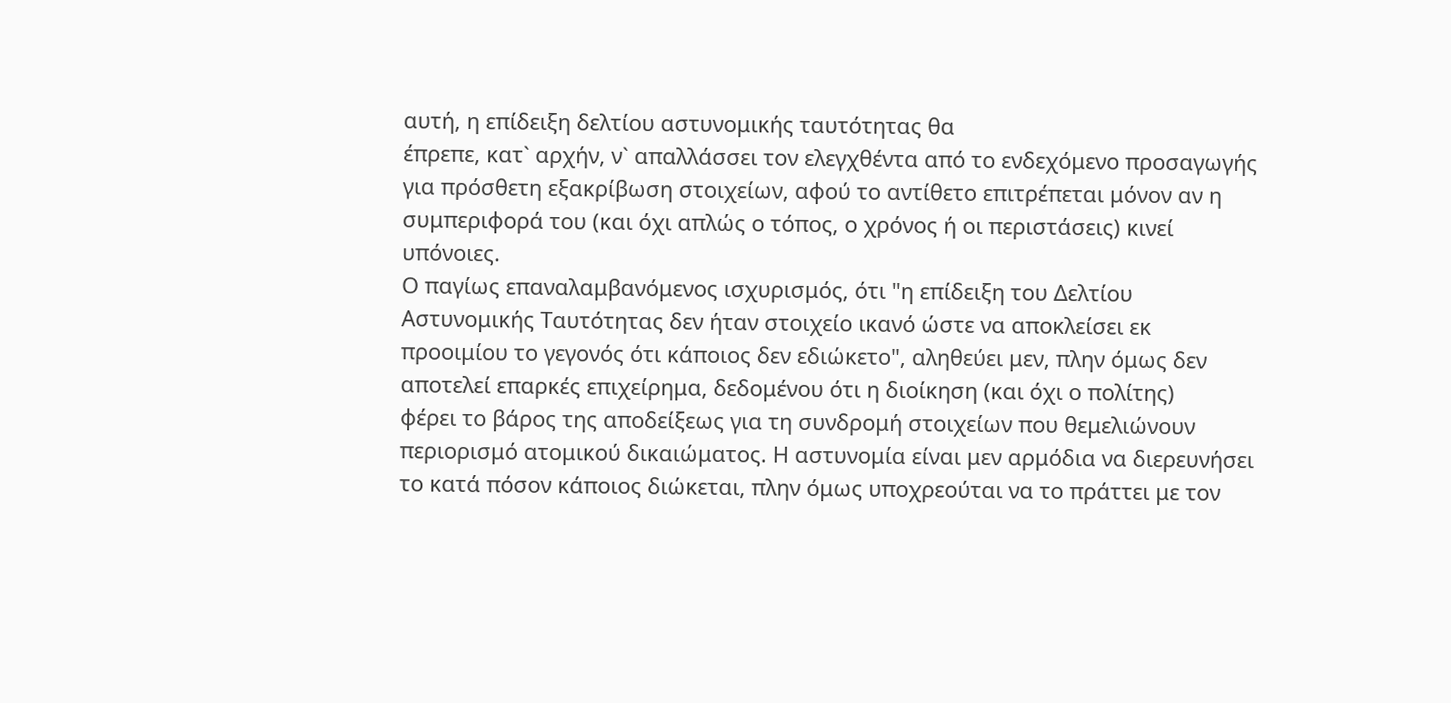αυτή, η επίδειξη δελτίου αστυνομικής ταυτότητας θα
έπρεπε, κατ` αρχήν, ν` απαλλάσσει τον ελεγχθέντα από το ενδεχόμενο προσαγωγής
για πρόσθετη εξακρίβωση στοιχείων, αφού το αντίθετο επιτρέπεται μόνον αν η
συμπεριφορά του (και όχι απλώς ο τόπος, ο χρόνος ή οι περιστάσεις) κινεί
υπόνοιες.
Ο παγίως επαναλαμβανόμενος ισχυρισμός, ότι "η επίδειξη του Δελτίου
Αστυνομικής Ταυτότητας δεν ήταν στοιχείο ικανό ώστε να αποκλείσει εκ
προοιμίου το γεγονός ότι κάποιος δεν εδιώκετο", αληθεύει μεν, πλην όμως δεν
αποτελεί επαρκές επιχείρημα, δεδομένου ότι η διοίκηση (και όχι ο πολίτης)
φέρει το βάρος της αποδείξεως για τη συνδρομή στοιχείων που θεμελιώνουν
περιορισμό ατομικού δικαιώματος. Η αστυνομία είναι μεν αρμόδια να διερευνήσει
το κατά πόσον κάποιος διώκεται, πλην όμως υποχρεούται να το πράττει με τον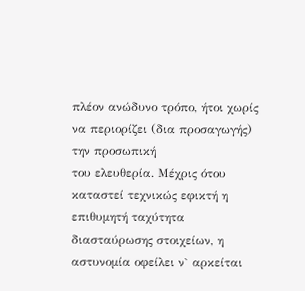πλέον ανώδυνο τρόπο, ήτοι χωρίς να περιορίζει (δια προσαγωγής) την προσωπική
του ελευθερία. Μέχρις ότου καταστεί τεχνικώς εφικτή η επιθυμητή ταχύτητα
διασταύρωσης στοιχείων, η αστυνομία οφείλει ν` αρκείται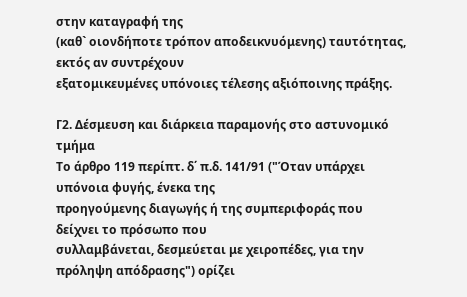στην καταγραφή της
(καθ` οιονδήποτε τρόπον αποδεικνυόμενης) ταυτότητας, εκτός αν συντρέχουν
εξατομικευμένες υπόνοιες τέλεσης αξιόποινης πράξης.

Γ2. Δέσμευση και διάρκεια παραμονής στο αστυνομικό τμήμα
Το άρθρο 119 περίπτ. δ΄ π.δ. 141/91 ("Όταν υπάρχει υπόνοια φυγής, ένεκα της
προηγούμενης διαγωγής ή της συμπεριφοράς που δείχνει το πρόσωπο που
συλλαμβάνεται, δεσμεύεται με χειροπέδες, για την πρόληψη απόδρασης") ορίζει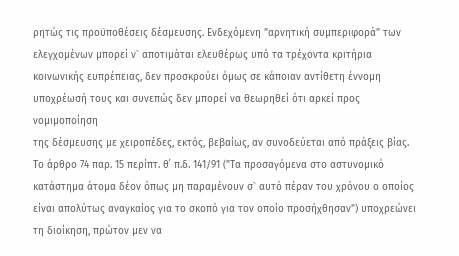ρητώς τις προϋποθέσεις δέσμευσης. Ενδεχόμενη "αρνητική συμπεριφορά" των
ελεγχομένων μπορεί ν` αποτιμάται ελευθέρως υπό τα τρέχοντα κριτήρια
κοινωνικής ευπρέπειας, δεν προσκρούει όμως σε κάποιαν αντίθετη έννομη
υποχρέωσή τους και συνεπώς δεν μπορεί να θεωρηθεί ότι αρκεί προς νομιμοποίηση
της δέσμευσης με χειροπέδες, εκτός, βεβαίως, αν συνοδεύεται από πράξεις βίας.
Το άρθρο 74 παρ. 15 περίπτ. θ΄ π.δ. 141/91 ("Τα προσαγόμενα στο αστυνομικό
κατάστημα άτομα δέον όπως μη παραμένουν σ` αυτό πέραν του χρόνου ο οποίος
είναι απολύτως αναγκαίος για το σκοπό για τον οποίο προσήχθησαν") υποχρεώνει
τη διοίκηση, πρώτον μεν να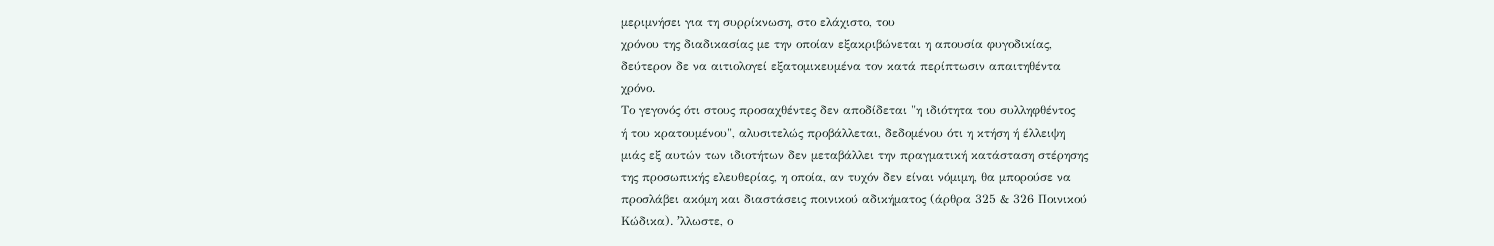μεριμνήσει για τη συρρίκνωση, στο ελάχιστο, του
χρόνου της διαδικασίας με την οποίαν εξακριβώνεται η απουσία φυγοδικίας,
δεύτερον δε να αιτιολογεί εξατομικευμένα τον κατά περίπτωσιν απαιτηθέντα
χρόνο.
Το γεγονός ότι στους προσαχθέντες δεν αποδίδεται "η ιδιότητα του συλληφθέντος
ή του κρατουμένου", αλυσιτελώς προβάλλεται, δεδομένου ότι η κτήση ή έλλειψη
μιάς εξ αυτών των ιδιοτήτων δεν μεταβάλλει την πραγματική κατάσταση στέρησης
της προσωπικής ελευθερίας, η οποία, αν τυχόν δεν είναι νόμιμη, θα μπορούσε να
προσλάβει ακόμη και διαστάσεις ποινικού αδικήματος (άρθρα 325 & 326 Ποινικού
Κώδικα). ʼλλωστε, ο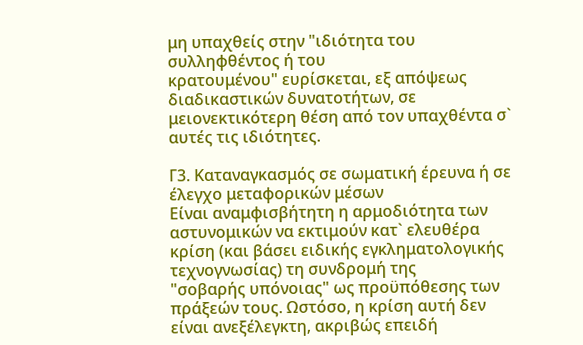μη υπαχθείς στην "ιδιότητα του συλληφθέντος ή του
κρατουμένου" ευρίσκεται, εξ απόψεως διαδικαστικών δυνατοτήτων, σε
μειονεκτικότερη θέση από τον υπαχθέντα σ` αυτές τις ιδιότητες.

Γ3. Καταναγκασμός σε σωματική έρευνα ή σε έλεγχο μεταφορικών μέσων
Είναι αναμφισβήτητη η αρμοδιότητα των αστυνομικών να εκτιμούν κατ` ελευθέρα
κρίση (και βάσει ειδικής εγκληματολογικής τεχνογνωσίας) τη συνδρομή της
"σοβαρής υπόνοιας" ως προϋπόθεσης των πράξεών τους. Ωστόσο, η κρίση αυτή δεν
είναι ανεξέλεγκτη, ακριβώς επειδή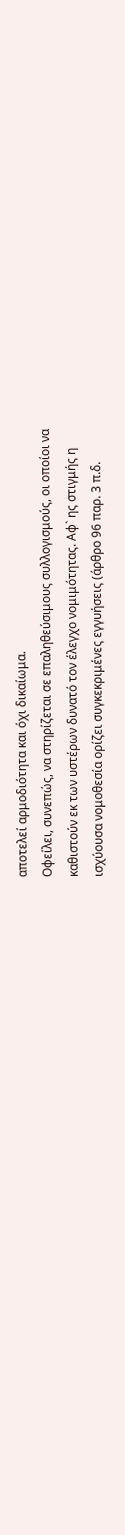αποτελεί αρμοδιότητα και όχι δικαίωμα.
Οφείλει, συνεπώς, να στηρίζεται σε επαληθεύσιμους συλλογισμούς, οι οποίοι να
καθιστούν εκ των υστέρων δυνατό τον έλεγχο νομιμότητας. Αφ` ης στιγμής η
ισχύουσα νομοθεσία ορίζει συγκεκριμένες εγγυήσεις (άρθρο 96 παρ. 3 π.δ.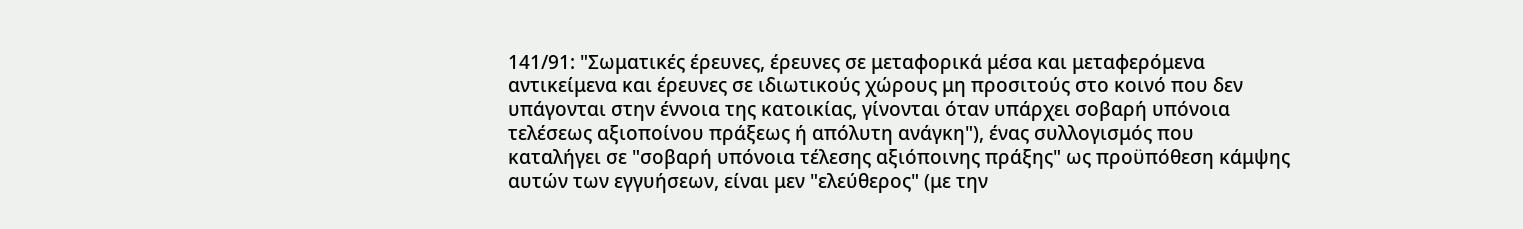141/91: "Σωματικές έρευνες, έρευνες σε μεταφορικά μέσα και μεταφερόμενα
αντικείμενα και έρευνες σε ιδιωτικούς χώρους μη προσιτούς στο κοινό που δεν
υπάγονται στην έννοια της κατοικίας, γίνονται όταν υπάρχει σοβαρή υπόνοια
τελέσεως αξιοποίνου πράξεως ή απόλυτη ανάγκη"), ένας συλλογισμός που
καταλήγει σε "σοβαρή υπόνοια τέλεσης αξιόποινης πράξης" ως προϋπόθεση κάμψης
αυτών των εγγυήσεων, είναι μεν "ελεύθερος" (με την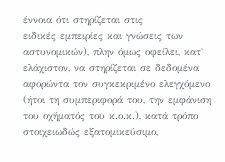έννοια ότι στηρίζεται στις
ειδικές εμπειρίες και γνώσεις των αστυνομικών), πλην όμως οφείλει, κατ`
ελάχιστον, να στηρίζεται σε δεδομένα αφορώντα τον συγκεκριμένο ελεγχόμενο
(ήτοι τη συμπεριφορά του, την εμφάνιση του οχήματός του κ.ο.κ.), κατά τρόπο
στοιχειωδώς εξατομικεύσιμο,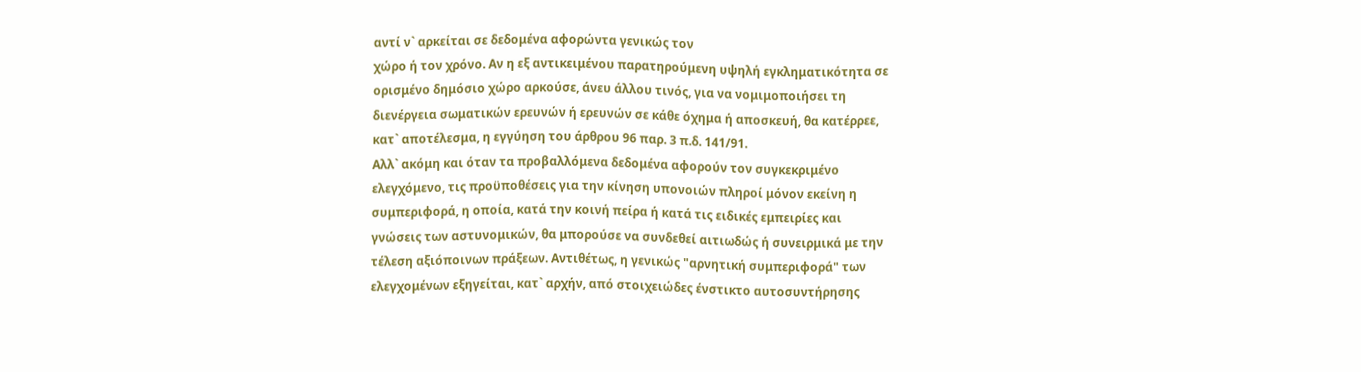αντί ν` αρκείται σε δεδομένα αφορώντα γενικώς τον
χώρο ή τον χρόνο. Αν η εξ αντικειμένου παρατηρούμενη υψηλή εγκληματικότητα σε
ορισμένο δημόσιο χώρο αρκούσε, άνευ άλλου τινός, για να νομιμοποιήσει τη
διενέργεια σωματικών ερευνών ή ερευνών σε κάθε όχημα ή αποσκευή, θα κατέρρεε,
κατ` αποτέλεσμα, η εγγύηση του άρθρου 96 παρ. 3 π.δ. 141/91.
Αλλ` ακόμη και όταν τα προβαλλόμενα δεδομένα αφορούν τον συγκεκριμένο
ελεγχόμενο, τις προϋποθέσεις για την κίνηση υπονοιών πληροί μόνον εκείνη η
συμπεριφορά, η οποία, κατά την κοινή πείρα ή κατά τις ειδικές εμπειρίες και
γνώσεις των αστυνομικών, θα μπορούσε να συνδεθεί αιτιωδώς ή συνειρμικά με την
τέλεση αξιόποινων πράξεων. Αντιθέτως, η γενικώς "αρνητική συμπεριφορά" των
ελεγχομένων εξηγείται, κατ` αρχήν, από στοιχειώδες ένστικτο αυτοσυντήρησης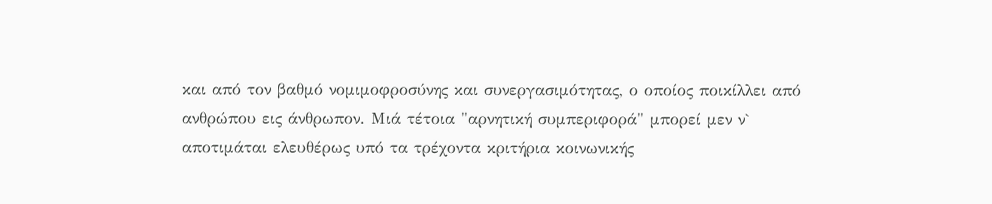και από τον βαθμό νομιμοφροσύνης και συνεργασιμότητας, ο οποίος ποικίλλει από
ανθρώπου εις άνθρωπον. Μιά τέτοια "αρνητική συμπεριφορά" μπορεί μεν ν`
αποτιμάται ελευθέρως υπό τα τρέχοντα κριτήρια κοινωνικής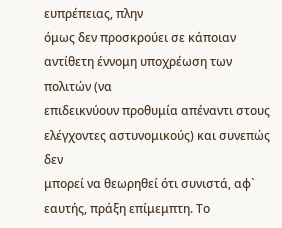ευπρέπειας, πλην
όμως δεν προσκρούει σε κάποιαν αντίθετη έννομη υποχρέωση των πολιτών (να
επιδεικνύουν προθυμία απέναντι στους ελέγχοντες αστυνομικούς) και συνεπώς δεν
μπορεί να θεωρηθεί ότι συνιστά, αφ` εαυτής, πράξη επίμεμπτη. Το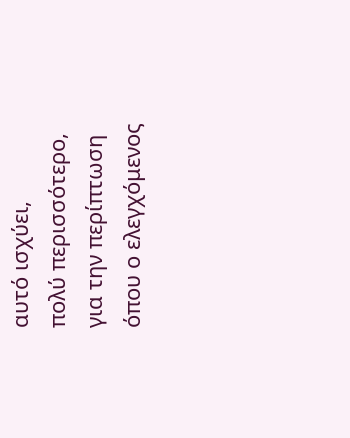αυτό ισχύει,
πολύ περισσότερο, για την περίπτωση όπου ο ελεγχόμενος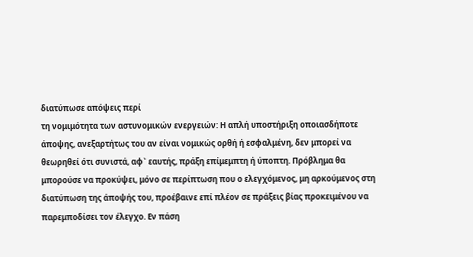διατύπωσε απόψεις περί
τη νομιμότητα των αστυνομικών ενεργειών: Η απλή υποστήριξη οποιασδήποτε
άποψης, ανεξαρτήτως του αν είναι νομικώς ορθή ή εσφαλμένη, δεν μπορεί να
θεωρηθεί ότι συνιστά, αφ` εαυτής, πράξη επίμεμπτη ή ύποπτη. Πρόβλημα θα
μπορούσε να προκύψει, μόνο σε περίπτωση που ο ελεγχόμενος, μη αρκούμενος στη
διατύπωση της άποψής του, προέβαινε επί πλέον σε πράξεις βίας προκειμένου να
παρεμποδίσει τον έλεγχο. Εν πάση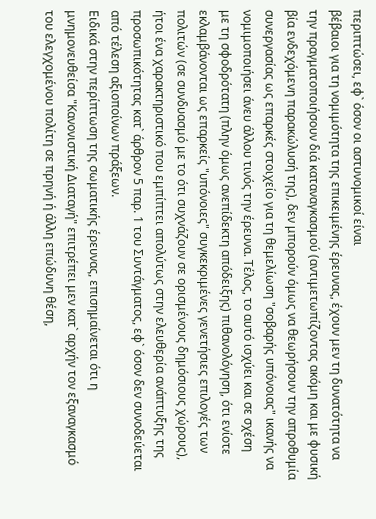περιπτώσει, εφ` όσον οι αστυνομικοί είναι
βέβαιοι για τη νομιμότητα της επικειμένης έρευνας, έχουν μεν τη δυνατότητα να
την πραγματοποιήσουν διά καταναγκασμού (αντιμετωπίζοντας ακόμη και με φυσική
βία ενδεχόμενη παρακώλυσή της), δεν μπορούν όμως να θεωρήσουν την απροθυμία
συνεργασίας ως επαρκές στοιχείο για τη θεμελίωση "σοβαρής υπόνοιας" ικανής να
νομιμοποιήσει άνευ άλλου τινός την έρευνα. Τέλος, το αυτό ισχύει και σε σχέση
με τη σφοδρότατη (πλην όμως ανεπίδεκτη απόδειξης) πιθανολόγηση, ότι ενίοτε
εκλαμβάνονται ως επαρκείς "υπόνοιες" συγκεκριμένες γενετήσιες επιλογές των
πολιτών (σε συνδυασμό με το ότι συχνάζουν σε ορισμένους δημόσιους χώρους),
ήτοι ένα χαρακτηριστικό που εμπίπτει απολύτως στην ελευθερία ανάπτυξης της
προσωπικότητας κατ` άρθρον 5 παρ. 1 του Συντάγματος, εφ` όσον δεν συνοδεύεται
από τέλεση αξιοποίνων πράξεων.
Ειδικά στην περίπτωση της σωματικής έρευνας, επισημαίνεται ότι η
μνημονευθείσα "Κανονιστική Διαταγή" επιτρέπει μεν κατ` αρχήν τον εξαναγκασμό
του ελεγχομένου πολίτη σε πρηνή ή άλλη επώδυνη θέση,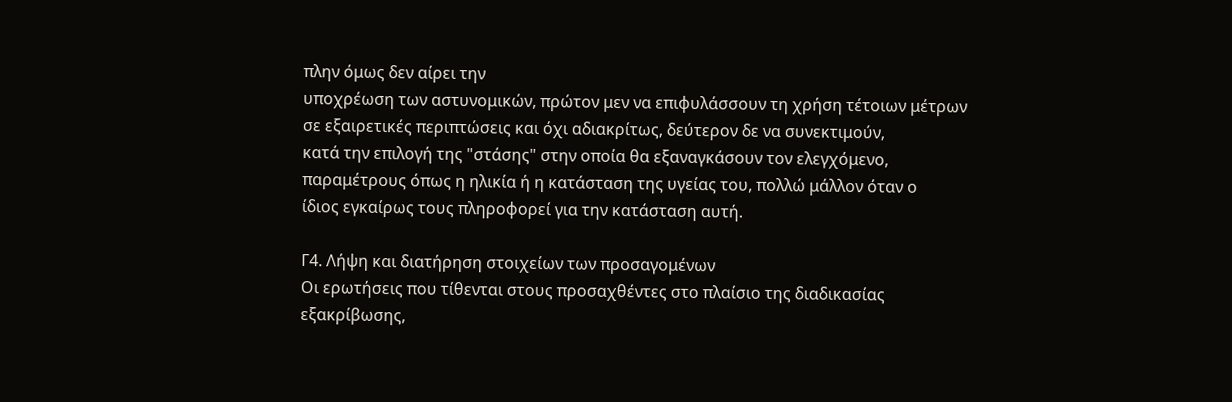πλην όμως δεν αίρει την
υποχρέωση των αστυνομικών, πρώτον μεν να επιφυλάσσουν τη χρήση τέτοιων μέτρων
σε εξαιρετικές περιπτώσεις και όχι αδιακρίτως, δεύτερον δε να συνεκτιμούν,
κατά την επιλογή της "στάσης" στην οποία θα εξαναγκάσουν τον ελεγχόμενο,
παραμέτρους όπως η ηλικία ή η κατάσταση της υγείας του, πολλώ μάλλον όταν ο
ίδιος εγκαίρως τους πληροφορεί για την κατάσταση αυτή.

Γ4. Λήψη και διατήρηση στοιχείων των προσαγομένων
Οι ερωτήσεις που τίθενται στους προσαχθέντες στο πλαίσιο της διαδικασίας
εξακρίβωσης,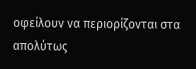οφείλουν να περιορίζονται στα απολύτως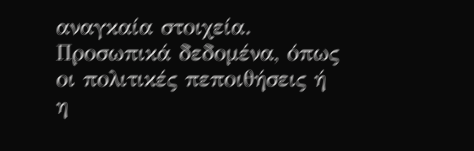αναγκαία στοιχεία.
Προσωπικά δεδομένα, όπως οι πολιτικές πεποιθήσεις ή η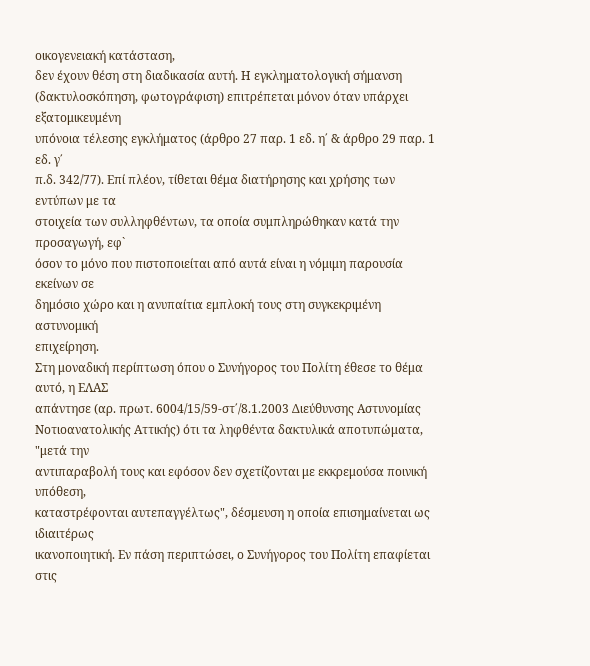οικογενειακή κατάσταση,
δεν έχουν θέση στη διαδικασία αυτή. Η εγκληματολογική σήμανση
(δακτυλοσκόπηση, φωτογράφιση) επιτρέπεται μόνον όταν υπάρχει εξατομικευμένη
υπόνοια τέλεσης εγκλήματος (άρθρο 27 παρ. 1 εδ. η΄ & άρθρο 29 παρ. 1 εδ. γ΄
π.δ. 342/77). Επί πλέον, τίθεται θέμα διατήρησης και χρήσης των εντύπων με τα
στοιχεία των συλληφθέντων, τα οποία συμπληρώθηκαν κατά την προσαγωγή, εφ`
όσον το μόνο που πιστοποιείται από αυτά είναι η νόμιμη παρουσία εκείνων σε
δημόσιο χώρο και η ανυπαίτια εμπλοκή τους στη συγκεκριμένη αστυνομική
επιχείρηση.
Στη μοναδική περίπτωση όπου ο Συνήγορος του Πολίτη έθεσε το θέμα αυτό, η ΕΛΑΣ
απάντησε (αρ. πρωτ. 6004/15/59-στ΄/8.1.2003 Διεύθυνσης Αστυνομίας
Νοτιοανατολικής Αττικής) ότι τα ληφθέντα δακτυλικά αποτυπώματα, "μετά την
αντιπαραβολή τους και εφόσον δεν σχετίζονται με εκκρεμούσα ποινική υπόθεση,
καταστρέφονται αυτεπαγγέλτως", δέσμευση η οποία επισημαίνεται ως ιδιαιτέρως
ικανοποιητική. Εν πάση περιπτώσει, ο Συνήγορος του Πολίτη επαφίεται στις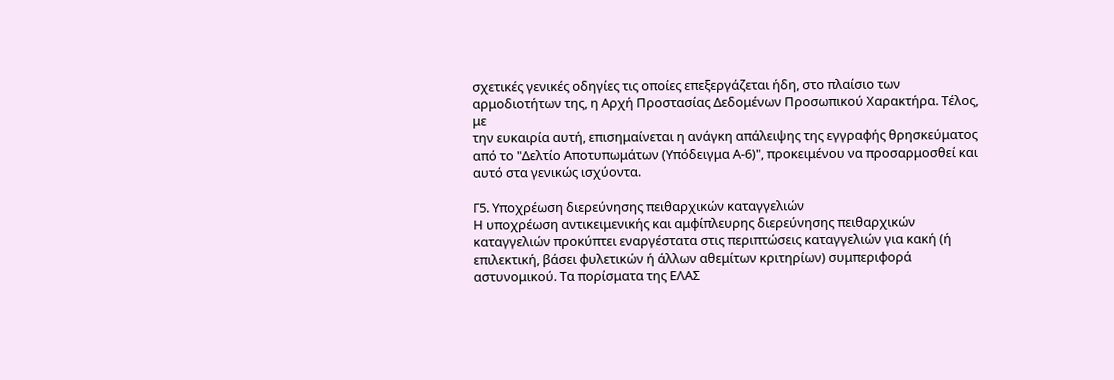σχετικές γενικές οδηγίες τις οποίες επεξεργάζεται ήδη, στο πλαίσιο των
αρμοδιοτήτων της, η Αρχή Προστασίας Δεδομένων Προσωπικού Χαρακτήρα. Τέλος, με
την ευκαιρία αυτή, επισημαίνεται η ανάγκη απάλειψης της εγγραφής θρησκεύματος
από το "Δελτίο Αποτυπωμάτων (Υπόδειγμα Α-6)", προκειμένου να προσαρμοσθεί και
αυτό στα γενικώς ισχύοντα.

Γ5. Υποχρέωση διερεύνησης πειθαρχικών καταγγελιών
Η υποχρέωση αντικειμενικής και αμφίπλευρης διερεύνησης πειθαρχικών
καταγγελιών προκύπτει εναργέστατα στις περιπτώσεις καταγγελιών για κακή (ή
επιλεκτική, βάσει φυλετικών ή άλλων αθεμίτων κριτηρίων) συμπεριφορά
αστυνομικού. Τα πορίσματα της ΕΛΑΣ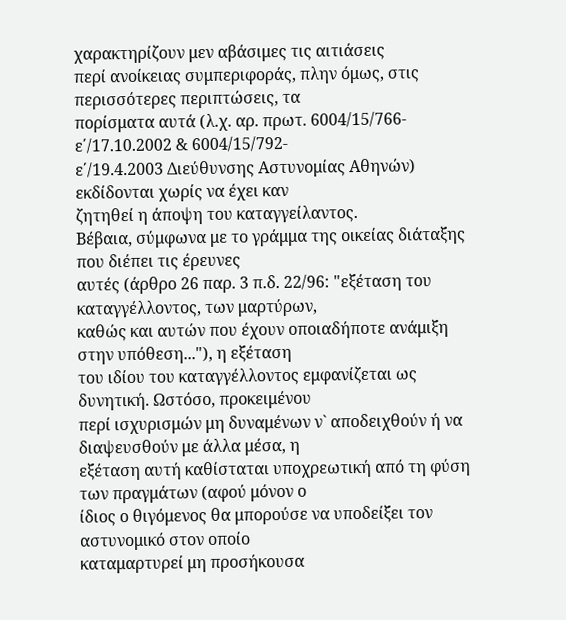χαρακτηρίζουν μεν αβάσιμες τις αιτιάσεις
περί ανοίκειας συμπεριφοράς, πλην όμως, στις περισσότερες περιπτώσεις, τα
πορίσματα αυτά (λ.χ. αρ. πρωτ. 6004/15/766-ε΄/17.10.2002 & 6004/15/792-
ε΄/19.4.2003 Διεύθυνσης Αστυνομίας Αθηνών) εκδίδονται χωρίς να έχει καν
ζητηθεί η άποψη του καταγγείλαντος.
Βέβαια, σύμφωνα με το γράμμα της οικείας διάταξης που διέπει τις έρευνες
αυτές (άρθρο 26 παρ. 3 π.δ. 22/96: "εξέταση του καταγγέλλοντος, των μαρτύρων,
καθώς και αυτών που έχουν οποιαδήποτε ανάμιξη στην υπόθεση..."), η εξέταση
του ιδίου του καταγγέλλοντος εμφανίζεται ως δυνητική. Ωστόσο, προκειμένου
περί ισχυρισμών μη δυναμένων ν` αποδειχθούν ή να διαψευσθούν με άλλα μέσα, η
εξέταση αυτή καθίσταται υποχρεωτική από τη φύση των πραγμάτων (αφού μόνον ο
ίδιος ο θιγόμενος θα μπορούσε να υποδείξει τον αστυνομικό στον οποίο
καταμαρτυρεί μη προσήκουσα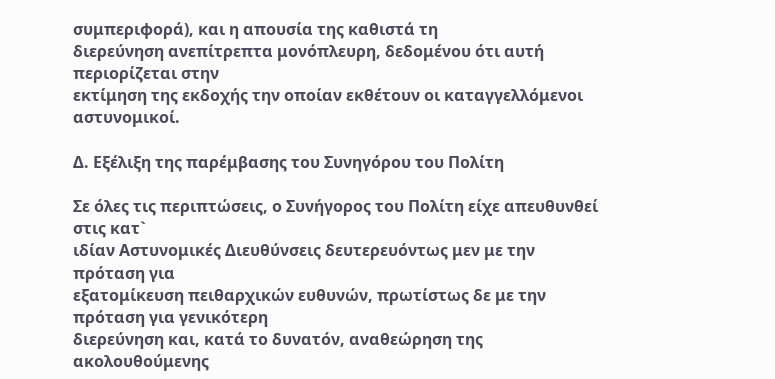συμπεριφορά), και η απουσία της καθιστά τη
διερεύνηση ανεπίτρεπτα μονόπλευρη, δεδομένου ότι αυτή περιορίζεται στην
εκτίμηση της εκδοχής την οποίαν εκθέτουν οι καταγγελλόμενοι αστυνομικοί.

Δ. Εξέλιξη της παρέμβασης του Συνηγόρου του Πολίτη

Σε όλες τις περιπτώσεις, ο Συνήγορος του Πολίτη είχε απευθυνθεί στις κατ`
ιδίαν Αστυνομικές Διευθύνσεις δευτερευόντως μεν με την πρόταση για
εξατομίκευση πειθαρχικών ευθυνών, πρωτίστως δε με την πρόταση για γενικότερη
διερεύνηση και, κατά το δυνατόν, αναθεώρηση της ακολουθούμενης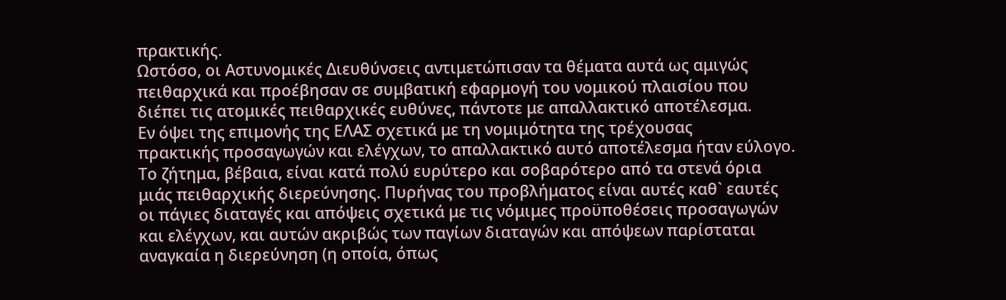πρακτικής.
Ωστόσο, οι Αστυνομικές Διευθύνσεις αντιμετώπισαν τα θέματα αυτά ως αμιγώς
πειθαρχικά και προέβησαν σε συμβατική εφαρμογή του νομικού πλαισίου που
διέπει τις ατομικές πειθαρχικές ευθύνες, πάντοτε με απαλλακτικό αποτέλεσμα.
Εν όψει της επιμονής της ΕΛΑΣ σχετικά με τη νομιμότητα της τρέχουσας
πρακτικής προσαγωγών και ελέγχων, το απαλλακτικό αυτό αποτέλεσμα ήταν εύλογο.
Το ζήτημα, βέβαια, είναι κατά πολύ ευρύτερο και σοβαρότερο από τα στενά όρια
μιάς πειθαρχικής διερεύνησης. Πυρήνας του προβλήματος είναι αυτές καθ` εαυτές
οι πάγιες διαταγές και απόψεις σχετικά με τις νόμιμες προϋποθέσεις προσαγωγών
και ελέγχων, και αυτών ακριβώς των παγίων διαταγών και απόψεων παρίσταται
αναγκαία η διερεύνηση (η οποία, όπως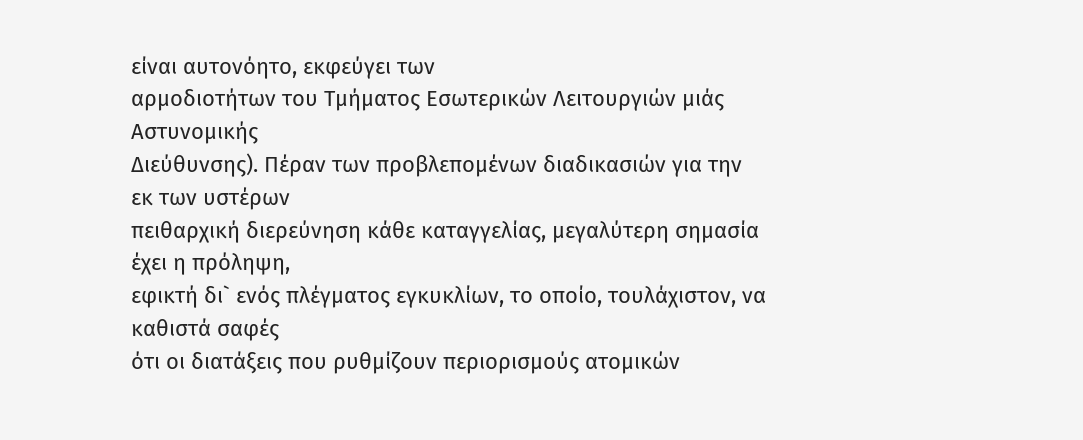είναι αυτονόητο, εκφεύγει των
αρμοδιοτήτων του Τμήματος Εσωτερικών Λειτουργιών μιάς Αστυνομικής
Διεύθυνσης). Πέραν των προβλεπομένων διαδικασιών για την εκ των υστέρων
πειθαρχική διερεύνηση κάθε καταγγελίας, μεγαλύτερη σημασία έχει η πρόληψη,
εφικτή δι` ενός πλέγματος εγκυκλίων, το οποίο, τουλάχιστον, να καθιστά σαφές
ότι οι διατάξεις που ρυθμίζουν περιορισμούς ατομικών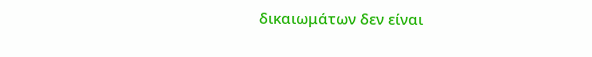δικαιωμάτων δεν είναι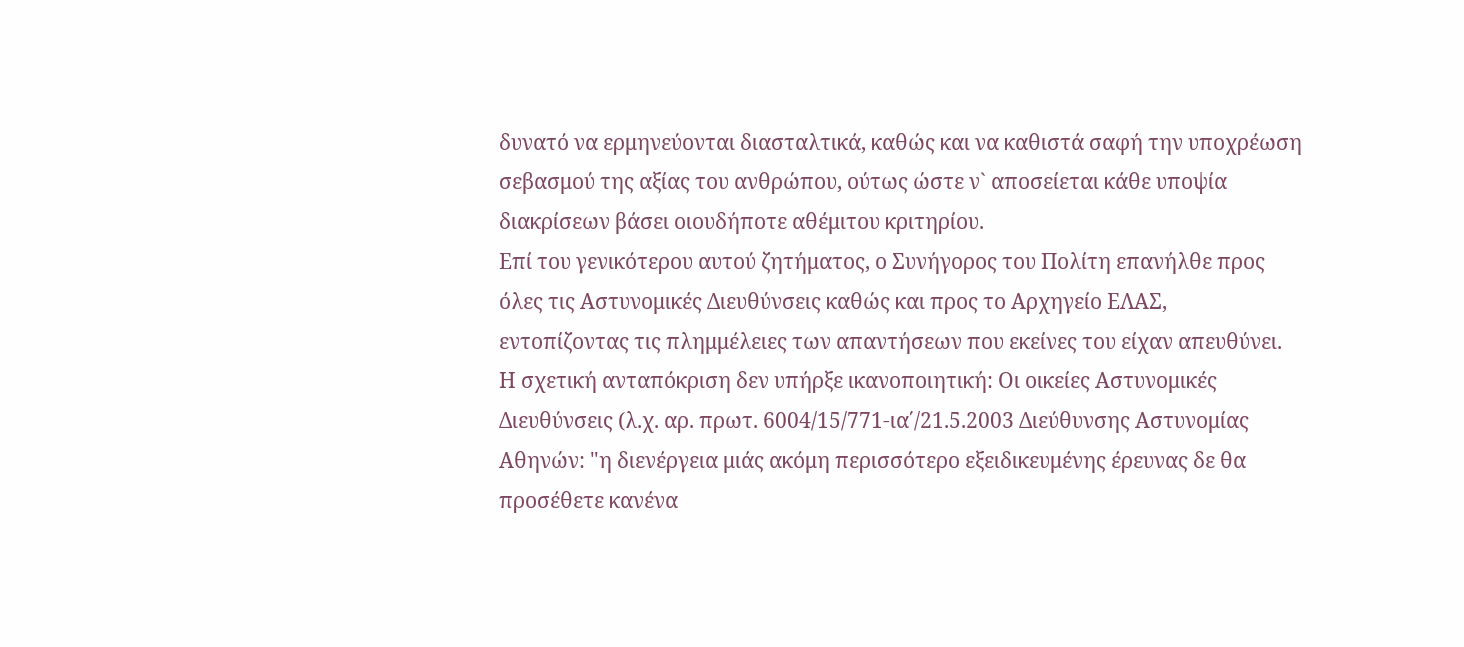δυνατό να ερμηνεύονται διασταλτικά, καθώς και να καθιστά σαφή την υποχρέωση
σεβασμού της αξίας του ανθρώπου, ούτως ώστε ν` αποσείεται κάθε υποψία
διακρίσεων βάσει οιουδήποτε αθέμιτου κριτηρίου.
Επί του γενικότερου αυτού ζητήματος, ο Συνήγορος του Πολίτη επανήλθε προς
όλες τις Αστυνομικές Διευθύνσεις καθώς και προς το Αρχηγείο ΕΛΑΣ,
εντοπίζοντας τις πλημμέλειες των απαντήσεων που εκείνες του είχαν απευθύνει.
Η σχετική ανταπόκριση δεν υπήρξε ικανοποιητική: Οι οικείες Αστυνομικές
Διευθύνσεις (λ.χ. αρ. πρωτ. 6004/15/771-ια΄/21.5.2003 Διεύθυνσης Αστυνομίας
Αθηνών: "η διενέργεια μιάς ακόμη περισσότερο εξειδικευμένης έρευνας δε θα
προσέθετε κανένα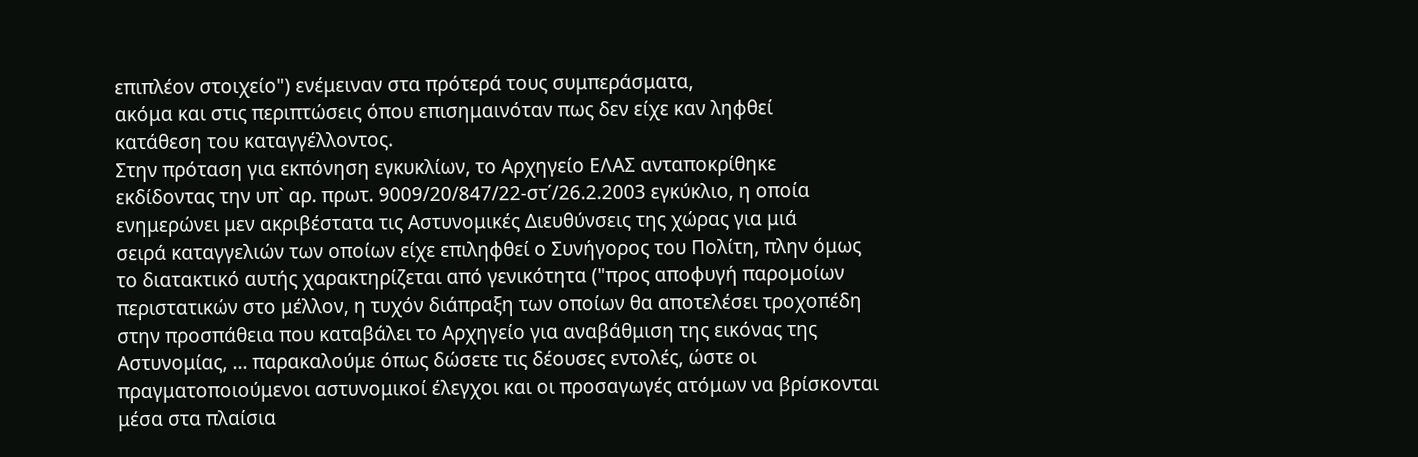επιπλέον στοιχείο") ενέμειναν στα πρότερά τους συμπεράσματα,
ακόμα και στις περιπτώσεις όπου επισημαινόταν πως δεν είχε καν ληφθεί
κατάθεση του καταγγέλλοντος.
Στην πρόταση για εκπόνηση εγκυκλίων, το Αρχηγείο ΕΛΑΣ ανταποκρίθηκε
εκδίδοντας την υπ` αρ. πρωτ. 9009/20/847/22-στ΄/26.2.2003 εγκύκλιο, η οποία
ενημερώνει μεν ακριβέστατα τις Αστυνομικές Διευθύνσεις της χώρας για μιά
σειρά καταγγελιών των οποίων είχε επιληφθεί ο Συνήγορος του Πολίτη, πλην όμως
το διατακτικό αυτής χαρακτηρίζεται από γενικότητα ("προς αποφυγή παρομοίων
περιστατικών στο μέλλον, η τυχόν διάπραξη των οποίων θα αποτελέσει τροχοπέδη
στην προσπάθεια που καταβάλει το Αρχηγείο για αναβάθμιση της εικόνας της
Αστυνομίας, ... παρακαλούμε όπως δώσετε τις δέουσες εντολές, ώστε οι
πραγματοποιούμενοι αστυνομικοί έλεγχοι και οι προσαγωγές ατόμων να βρίσκονται
μέσα στα πλαίσια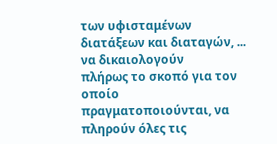των υφισταμένων διατάξεων και διαταγών, ... να δικαιολογούν
πλήρως το σκοπό για τον οποίο πραγματοποιούνται, να πληρούν όλες τις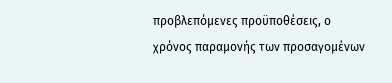προβλεπόμενες προϋποθέσεις, ο χρόνος παραμονής των προσαγομένων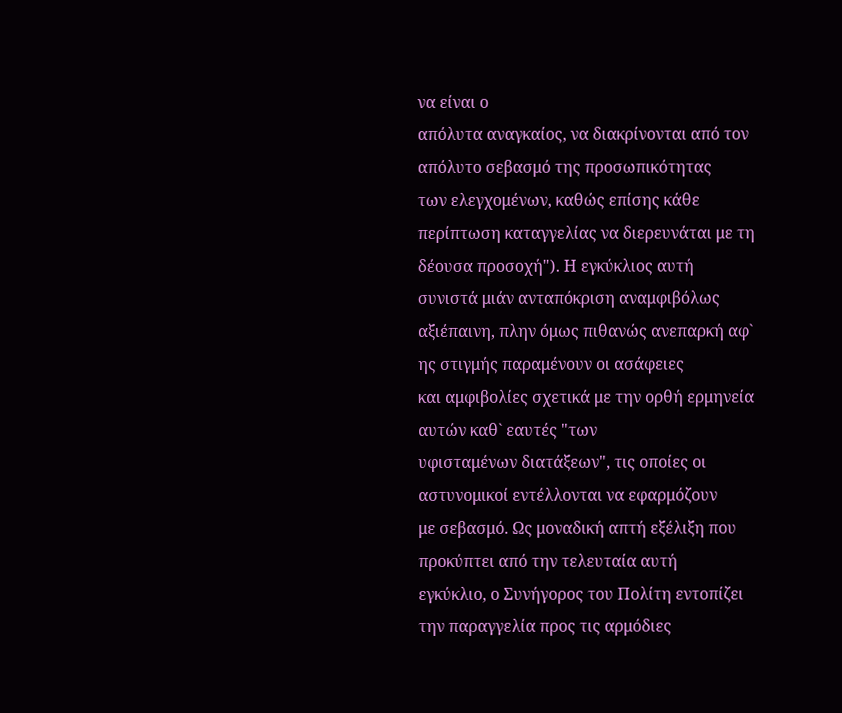να είναι ο
απόλυτα αναγκαίος, να διακρίνονται από τον απόλυτο σεβασμό της προσωπικότητας
των ελεγχομένων, καθώς επίσης κάθε περίπτωση καταγγελίας να διερευνάται με τη
δέουσα προσοχή"). Η εγκύκλιος αυτή συνιστά μιάν ανταπόκριση αναμφιβόλως
αξιέπαινη, πλην όμως πιθανώς ανεπαρκή αφ` ης στιγμής παραμένουν οι ασάφειες
και αμφιβολίες σχετικά με την ορθή ερμηνεία αυτών καθ` εαυτές "των
υφισταμένων διατάξεων", τις οποίες οι αστυνομικοί εντέλλονται να εφαρμόζουν
με σεβασμό. Ως μοναδική απτή εξέλιξη που προκύπτει από την τελευταία αυτή
εγκύκλιο, ο Συνήγορος του Πολίτη εντοπίζει την παραγγελία προς τις αρμόδιες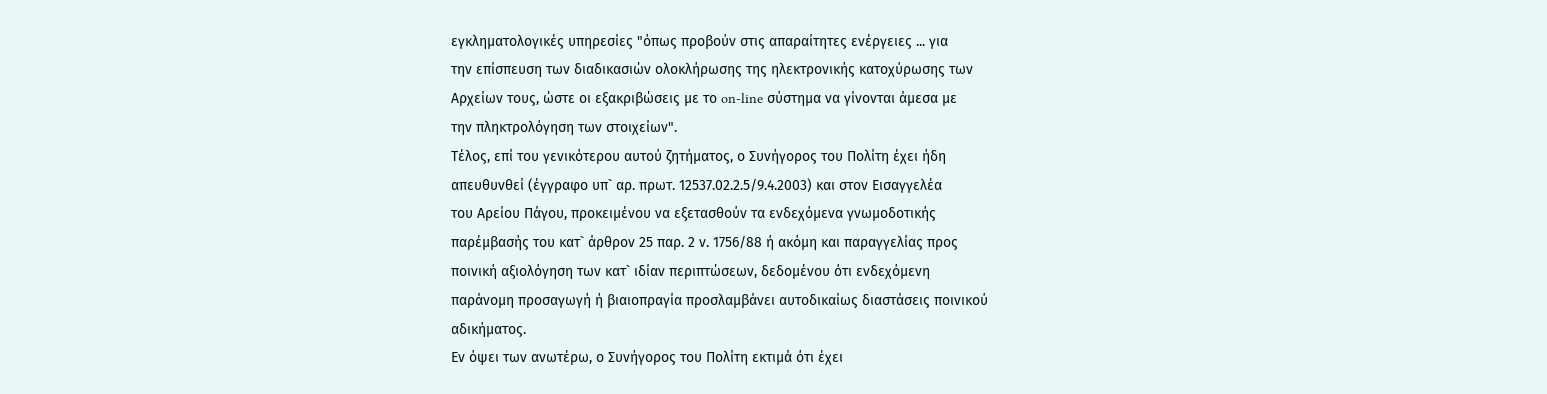εγκληματολογικές υπηρεσίες "όπως προβούν στις απαραίτητες ενέργειες ... για
την επίσπευση των διαδικασιών ολοκλήρωσης της ηλεκτρονικής κατοχύρωσης των
Αρχείων τους, ώστε οι εξακριβώσεις με το on-line σύστημα να γίνονται άμεσα με
την πληκτρολόγηση των στοιχείων".
Τέλος, επί του γενικότερου αυτού ζητήματος, ο Συνήγορος του Πολίτη έχει ήδη
απευθυνθεί (έγγραφο υπ` αρ. πρωτ. 12537.02.2.5/9.4.2003) και στον Εισαγγελέα
του Αρείου Πάγου, προκειμένου να εξετασθούν τα ενδεχόμενα γνωμοδοτικής
παρέμβασής του κατ` άρθρον 25 παρ. 2 ν. 1756/88 ή ακόμη και παραγγελίας προς
ποινική αξιολόγηση των κατ` ιδίαν περιπτώσεων, δεδομένου ότι ενδεχόμενη
παράνομη προσαγωγή ή βιαιοπραγία προσλαμβάνει αυτοδικαίως διαστάσεις ποινικού
αδικήματος.
Εν όψει των ανωτέρω, ο Συνήγορος του Πολίτη εκτιμά ότι έχει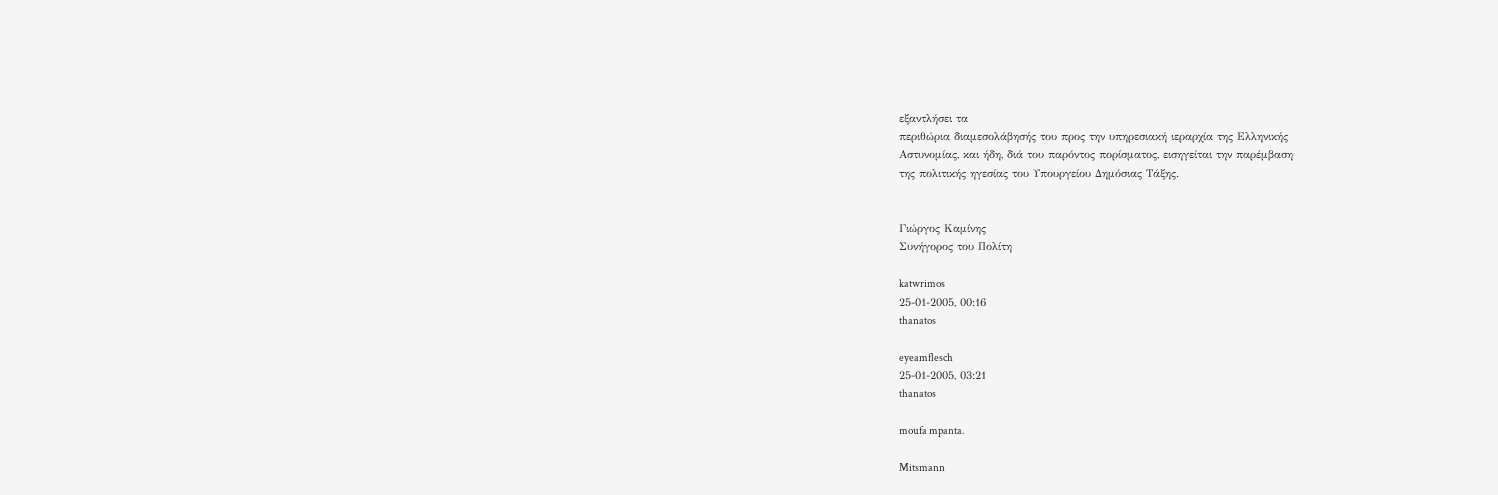εξαντλήσει τα
περιθώρια διαμεσολάβησής του προς την υπηρεσιακή ιεραρχία της Ελληνικής
Αστυνομίας, και ήδη, διά του παρόντος πορίσματος, εισηγείται την παρέμβαση
της πολιτικής ηγεσίας του Υπουργείου Δημόσιας Τάξης.


Γιώργος Καμίνης
Συνήγορος του Πολίτη

katwrimos
25-01-2005, 00:16
thanatos

eyeamflesch
25-01-2005, 03:21
thanatos

moufa mpanta.

Mitsmann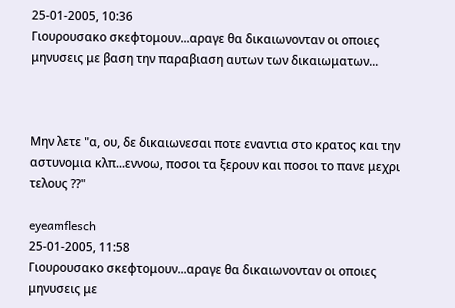25-01-2005, 10:36
Γιουρουσακο σκεφτομουν...αραγε θα δικαιωνονταν οι οποιες μηνυσεις με βαση την παραβιαση αυτων των δικαιωματων...



Μην λετε "α, ου, δε δικαιωνεσαι ποτε εναντια στο κρατος και την αστυνομια κλπ...εννοω, ποσοι τα ξερουν και ποσοι το πανε μεχρι τελους ??"

eyeamflesch
25-01-2005, 11:58
Γιουρουσακο σκεφτομουν...αραγε θα δικαιωνονταν οι οποιες μηνυσεις με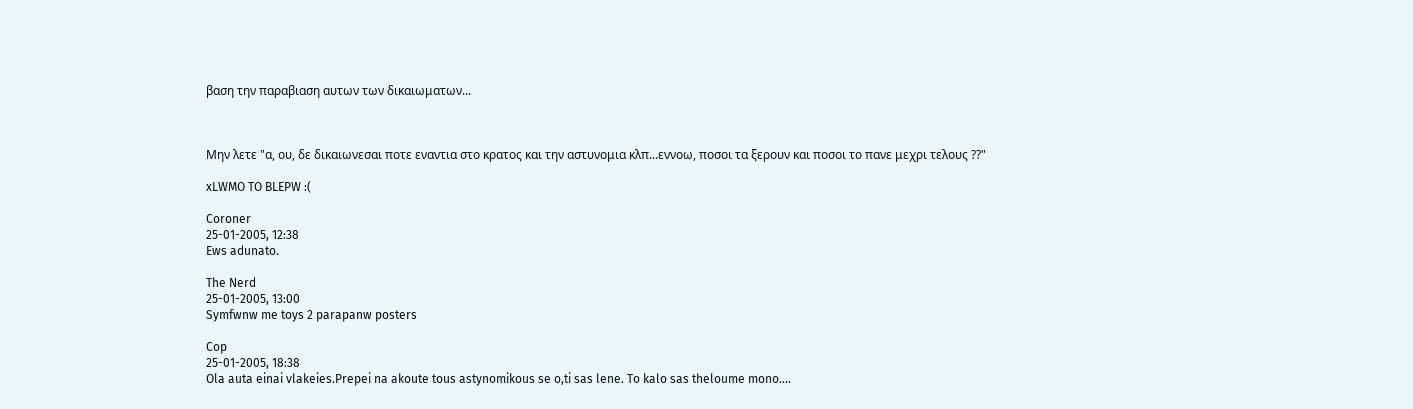βαση την παραβιαση αυτων των δικαιωματων...



Μην λετε "α, ου, δε δικαιωνεσαι ποτε εναντια στο κρατος και την αστυνομια κλπ...εννοω, ποσοι τα ξερουν και ποσοι το πανε μεχρι τελους ??"

xLWMO TO BLEPW :(

Coroner
25-01-2005, 12:38
Ews adunato.

The Nerd
25-01-2005, 13:00
Symfwnw me toys 2 parapanw posters

Cop
25-01-2005, 18:38
Ola auta einai vlakeies.Prepei na akoute tous astynomikous se o,ti sas lene. To kalo sas theloume mono....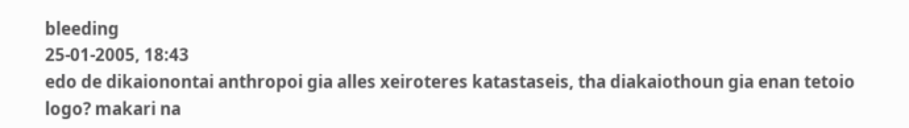bleeding
25-01-2005, 18:43
edo de dikaionontai anthropoi gia alles xeiroteres katastaseis, tha diakaiothoun gia enan tetoio logo? makari na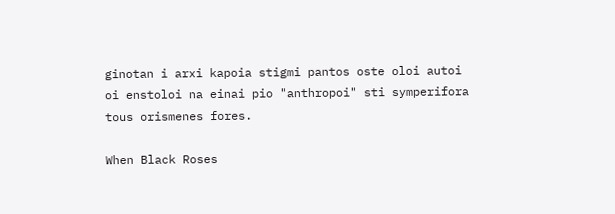ginotan i arxi kapoia stigmi pantos oste oloi autoi oi enstoloi na einai pio "anthropoi" sti symperifora tous orismenes fores.

When Black Roses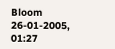Bloom
26-01-2005, 01:27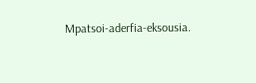Mpatsoi-aderfia-eksousia.